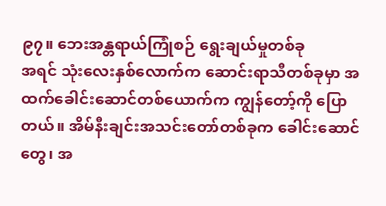၉၇။ ဘေးအန္တရာယ်ကြုံစဉ် ရွေးချယ်မှုတစ်ခု
အရင် သုံးလေးနှစ်လောက်က ဆောင်းရာသီတစ်ခုမှာ အထက်ခေါင်းဆောင်တစ်ယောက်က ကျွန်တော့်ကို ပြောတယ်။ အိမ်နီးချင်းအသင်းတော်တစ်ခုက ခေါင်းဆောင်တွေ၊ အ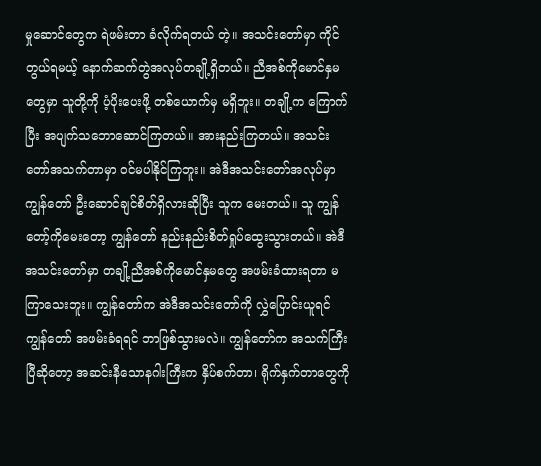မှုဆောင်တွေက ရဲဖမ်းတာ ခံလိုက်ရတယ် တဲ့။ အသင်းတော်မှာ ကိုင်တွယ်ရမယ့် နောက်ဆက်တွဲအလုပ်တချို့ရှိတယ်။ ညီအစ်ကိုမောင်နှမတွေမှာ သူတို့ကို ပံ့ပိုးပေးဖို့ တစ်ယောက်မှ မရှိဘူး။ တချို့က ကြောက်ပြီး အပျက်သဘောဆောင်ကြတယ်။ အားနည်းကြတယ်။ အသင်းတော်အသက်တာမှာ ဝင်မပါနိုင်ကြဘူး။ အဲဒီအသင်းတော်အလုပ်မှာ ကျွန်တော် ဦးဆောင်ချင်စိတ်ရှိလားဆိုပြီး သူက မေးတယ်။ သူ ကျွန်တော့်ကိုမေးတော့ ကျွန်တော် နည်းနည်းစိတ်ရှုပ်ထွေးသွားတယ်။ အဲဒီအသင်းတော်မှာ တချို့ညီအစ်ကိုမောင်နှမတွေ အဖမ်းခံထားရတာ မကြာသေးဘူး။ ကျွန်တော်က အဲဒီအသင်းတော်ကို လွှဲပြောင်းယူရင် ကျွန်တော် အဖမ်းခံရရင် ဘာဖြစ်သွားမလဲ။ ကျွန်တော်က အသက်ကြီးပြီဆိုတော့ အဆင်းနီသောနဂါးကြီးက နှိပ်စက်တာ၊ ရိုက်နှက်တာတွေကို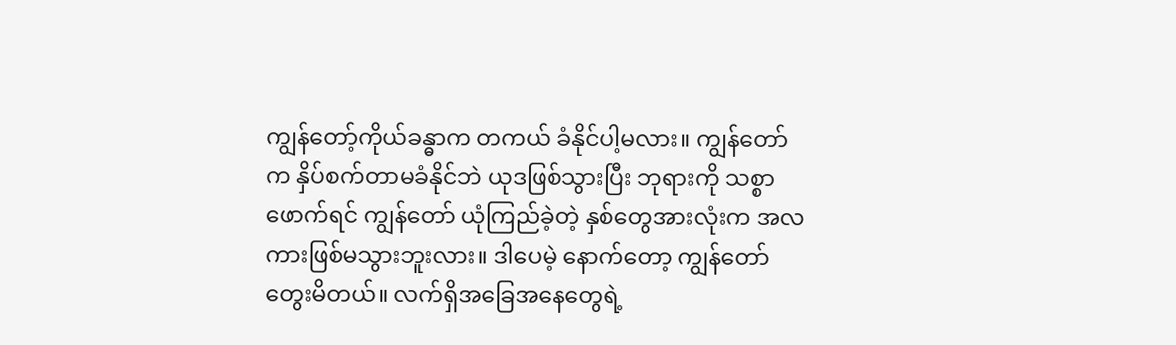ကျွန်တော့်ကိုယ်ခန္ဓာက တကယ် ခံနိုင်ပါ့မလား။ ကျွန်တော်က နှိပ်စက်တာမခံနိုင်ဘဲ ယုဒဖြစ်သွားပြီး ဘုရားကို သစ္စာဖောက်ရင် ကျွန်တော် ယုံကြည်ခဲ့တဲ့ နှစ်တွေအားလုံးက အလကားဖြစ်မသွားဘူးလား။ ဒါပေမဲ့ နောက်တော့ ကျွန်တော် တွေးမိတယ်။ လက်ရှိအခြေအနေတွေရဲ့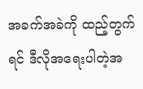အခက်အခဲကို ထည့်တွက်ရင် ဒီလိုအရေးပါတဲ့အ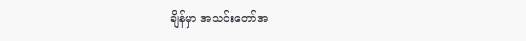ချိန်မှာ အသင်းတော်အ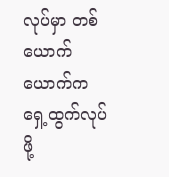လုပ်မှာ တစ်ယောက်ယောက်က ရှေ့ထွက်လုပ်ဖို့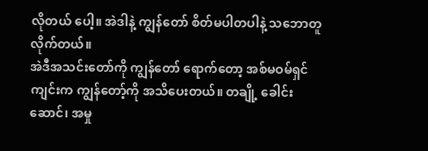လိုတယ် ပေါ့။ အဲဒါနဲ့ ကျွန်တော် စိတ်မပါတပါနဲ့ သဘောတူလိုက်တယ်။
အဲဒီအသင်းတော်ကို ကျွန်တော် ရောက်တော့ အစ်မဝမ်ရှင်ကျင်းက ကျွန်တော့်ကို အသိပေးတယ်။ တချို့ ခေါင်းဆောင်၊ အမှု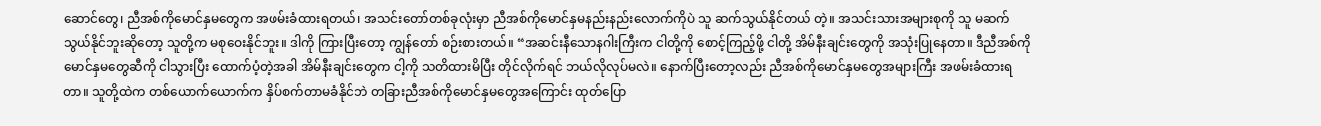ဆောင်တွေ၊ ညီအစ်ကိုမောင်နှမတွေက အဖမ်းခံထားရတယ်၊ အသင်းတော်တစ်ခုလုံးမှာ ညီအစ်ကိုမောင်နှမနည်းနည်းလောက်ကိုပဲ သူ ဆက်သွယ်နိုင်တယ် တဲ့။ အသင်းသားအများစုကို သူ မဆက်သွယ်နိုင်ဘူးဆိုတော့ သူတို့က မစုဝေးနိုင်ဘူး။ ဒါကို ကြားပြီးတော့ ကျွန်တော် စဉ်းစားတယ်။ “အဆင်းနီသောနဂါးကြီးက ငါတို့ကို စောင့်ကြည့်ဖို့ ငါတို့ အိမ်နီးချင်းတွေကို အသုံးပြုနေတာ။ ဒီညီအစ်ကိုမောင်နှမတွေဆီကို ငါသွားပြီး ထောက်ပံ့တဲ့အခါ အိမ်နီးချင်းတွေက ငါ့ကို သတိထားမိပြီး တိုင်လိုက်ရင် ဘယ်လိုလုပ်မလဲ။ နောက်ပြီးတော့လည်း ညီအစ်ကိုမောင်နှမတွေအများကြီး အဖမ်းခံထားရတာ။ သူတို့ထဲက တစ်ယောက်ယောက်က နှိပ်စက်တာမခံနိုင်ဘဲ တခြားညီအစ်ကိုမောင်နှမတွေအကြောင်း ထုတ်ပြော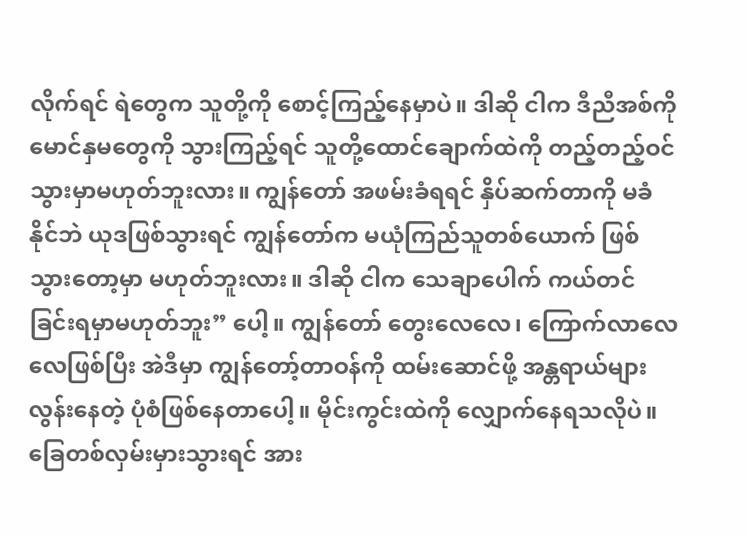လိုက်ရင် ရဲတွေက သူတို့ကို စောင့်ကြည့်နေမှာပဲ။ ဒါဆို ငါက ဒီညီအစ်ကိုမောင်နှမတွေကို သွားကြည့်ရင် သူတို့ထောင်ချောက်ထဲကို တည့်တည့်ဝင်သွားမှာမဟုတ်ဘူးလား။ ကျွန်တော် အဖမ်းခံရရင် နှိပ်ဆက်တာကို မခံနိုင်ဘဲ ယုဒဖြစ်သွားရင် ကျွန်တော်က မယုံကြည်သူတစ်ယောက် ဖြစ်သွားတော့မှာ မဟုတ်ဘူးလား။ ဒါဆို ငါက သေချာပေါက် ကယ်တင်ခြင်းရမှာမဟုတ်ဘူး” ပေါ့။ ကျွန်တော် တွေးလေလေ၊ ကြောက်လာလေလေဖြစ်ပြီး အဲဒီမှာ ကျွန်တော့်တာဝန်ကို ထမ်းဆောင်ဖို့ အန္တရာယ်များလွန်းနေတဲ့ ပုံစံဖြစ်နေတာပေါ့။ မိုင်းကွင်းထဲကို လျှောက်နေရသလိုပဲ။ ခြေတစ်လှမ်းမှားသွားရင် အား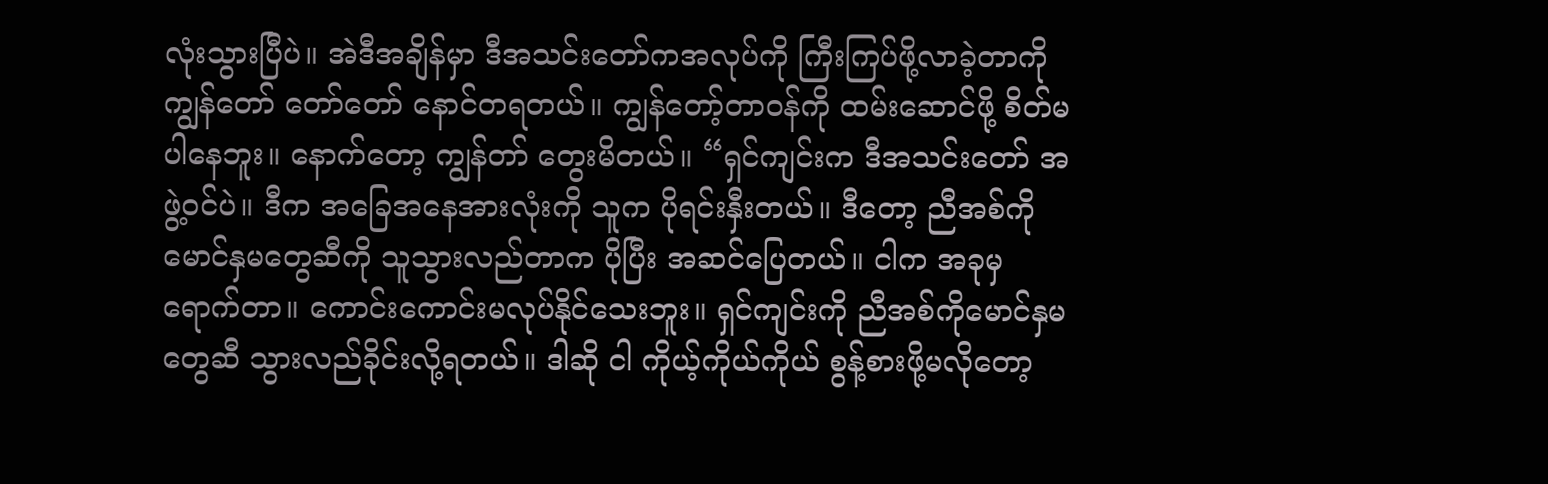လုံးသွားပြီပဲ။ အဲဒီအချိန်မှာ ဒီအသင်းတော်ကအလုပ်ကို ကြီးကြပ်ဖို့လာခဲ့တာကို ကျွန်တော် တော်တော် နောင်တရတယ်။ ကျွန်တော့်တာဝန်ကို ထမ်းဆောင်ဖို့ စိတ်မပါနေဘူး။ နောက်တော့ ကျွန်တာ် တွေးမိတယ်။ “ရှင်ကျင်းက ဒီအသင်းတော် အဖွဲ့ဝင်ပဲ။ ဒီက အခြေအနေအားလုံးကို သူက ပိုရင်းနှီးတယ်။ ဒီတော့ ညီအစ်ကိုမောင်နှမတွေဆီကို သူသွားလည်တာက ပိုပြီး အဆင်ပြေတယ်။ ငါက အခုမှ ရောက်တာ။ ကောင်းကောင်းမလုပ်နိုင်သေးဘူး။ ရှင်ကျင်းကို ညီအစ်ကိုမောင်နှမတွေဆီ သွားလည်ခိုင်းလို့ရတယ်။ ဒါဆို ငါ ကိုယ့်ကိုယ်ကိုယ် စွန့်စားဖို့မလိုတော့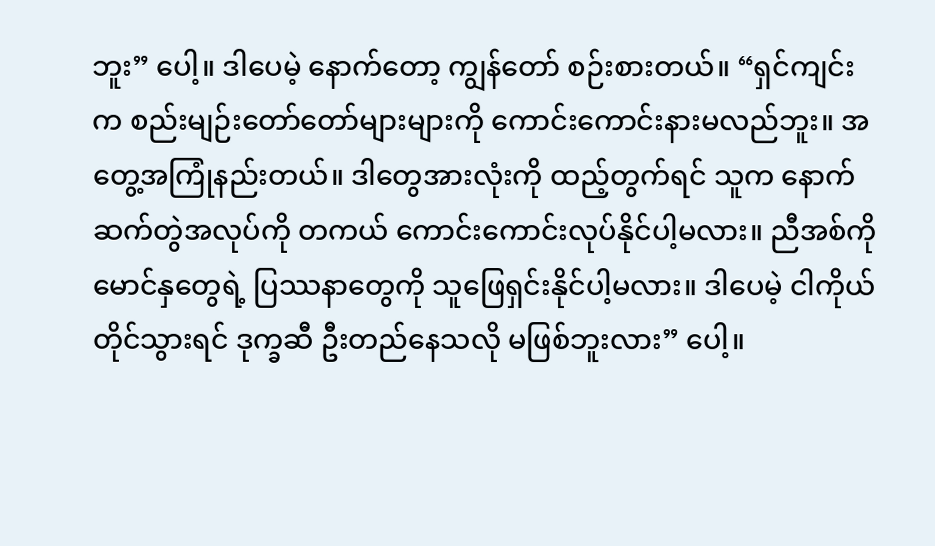ဘူး” ပေါ့။ ဒါပေမဲ့ နောက်တော့ ကျွန်တော် စဉ်းစားတယ်။ “ရှင်ကျင်းက စည်းမျဉ်းတော်တော်များများကို ကောင်းကောင်းနားမလည်ဘူး။ အတွေ့အကြုံနည်းတယ်။ ဒါတွေအားလုံးကို ထည့်တွက်ရင် သူက နောက်ဆက်တွဲအလုပ်ကို တကယ် ကောင်းကောင်းလုပ်နိုင်ပါ့မလား။ ညီအစ်ကိုမောင်နှတွေရဲ့ ပြဿနာတွေကို သူဖြေရှင်းနိုင်ပါ့မလား။ ဒါပေမဲ့ ငါကိုယ်တိုင်သွားရင် ဒုက္ခဆီ ဦးတည်နေသလို မဖြစ်ဘူးလား” ပေါ့။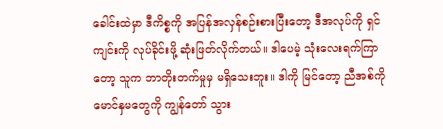ခေါင်းထဲမှာ ဒီကိစ္စကို အပြန်အလှန်စဉ်းစားပြီးတော့ ဒီအလုပ်ကို ရှင်ကျင်းကို လုပ်ခိုင်းဖို့ ဆုံးဖြတ်လိုက်တယ်။ ဒါပေမဲ့ သုံးလေးရက်ကြာတော့ သူက ဘာတိုးတက်မှုမှ မရှိသေးဘူး။ ဒါကို မြင်တော့ ညီအစ်ကိုမောင်နှမတွေကို ကျွန်တော် သွား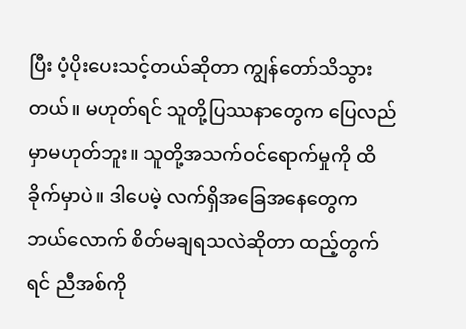ပြီး ပံ့ပိုးပေးသင့်တယ်ဆိုတာ ကျွန်တော်သိသွားတယ်။ မဟုတ်ရင် သူတို့ပြဿနာတွေက ပြေလည်မှာမဟုတ်ဘူး။ သူတို့အသက်ဝင်ရောက်မှုကို ထိခိုက်မှာပဲ။ ဒါပေမဲ့ လက်ရှိအခြေအနေတွေက ဘယ်လောက် စိတ်မချရသလဲဆိုတာ ထည့်တွက်ရင် ညီအစ်ကို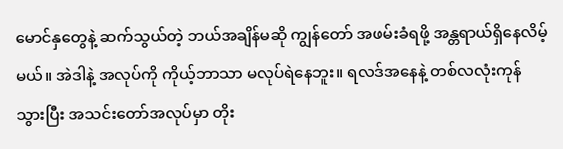မောင်နှတွေနဲ့ ဆက်သွယ်တဲ့ ဘယ်အချိန်မဆို ကျွန်တော် အဖမ်းခံရဖို့ အန္တရာယ်ရှိနေလိမ့်မယ်။ အဲဒါနဲ့ အလုပ်ကို ကိုယ့်ဘာသာ မလုပ်ရဲနေဘူး။ ရလဒ်အနေနဲ့ တစ်လလုံးကုန်သွားပြီး အသင်းတော်အလုပ်မှာ တိုး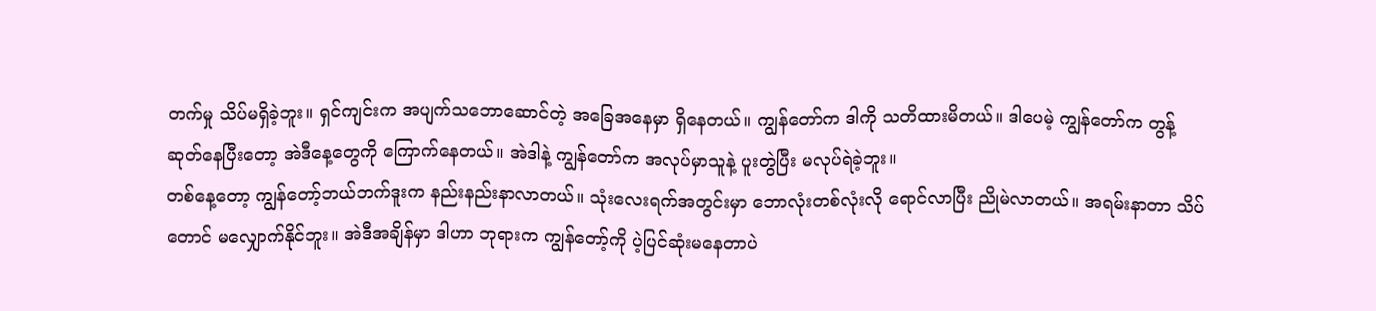တက်မှု သိပ်မရှိခဲ့ဘူး။ ရှင်ကျင်းက အပျက်သဘောဆောင်တဲ့ အခြေအနေမှာ ရှိနေတယ်။ ကျွန်တော်က ဒါကို သတိထားမိတယ်။ ဒါပေမဲ့ ကျွန်တော်က တွန့်ဆုတ်နေပြီးတော့ အဲဒီနေ့တွေကို ကြောက်နေတယ်။ အဲဒါနဲ့ ကျွန်တော်က အလုပ်မှာသူနဲ့ ပူးတွဲပြီး မလုပ်ရဲခဲ့ဘူး။
တစ်နေ့တော့ ကျွန်တော့်ဘယ်ဘက်ဒူးက နည်းနည်းနာလာတယ်။ သုံးလေးရက်အတွင်းမှာ ဘောလုံးတစ်လုံးလို ရောင်လာပြီး ညိုမဲလာတယ်။ အရမ်းနာတာ သိပ်တောင် မလျှောက်နိုင်ဘူး။ အဲဒီအချိန်မှာ ဒါဟာ ဘုရားက ကျွန်တော့်ကို ပဲ့ပြင်ဆုံးမနေတာပဲ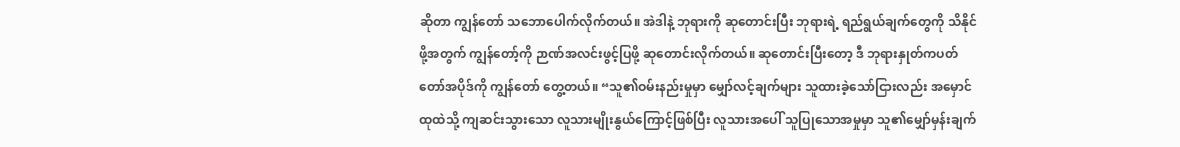ဆိုတာ ကျွန်တော် သဘောပေါက်လိုက်တယ်။ အဲဒါနဲ့ ဘုရားကို ဆုတောင်းပြီး ဘုရားရဲ့ ရည်ရွယ်ချက်တွေကို သိနိုင်ဖို့အတွက် ကျွန်တော့်ကို ဉာဏ်အလင်းဖွင့်ပြဖို့ ဆုတောင်းလိုက်တယ်။ ဆုတောင်းပြီးတော့ ဒီ ဘုရားနှုတ်ကပတ်တော်အပိုဒ်ကို ကျွန်တော် တွေ့တယ်။ “သူ၏ဝမ်းနည်းမှုမှာ မျှော်လင့်ချက်များ သူထားခဲ့သော်ငြားလည်း အမှောင်ထုထဲသို့ ကျဆင်းသွားသော လူသားမျိုးနွယ်ကြောင့်ဖြစ်ပြီး လူသားအပေါ် သူပြုသောအမှုမှာ သူ၏မျှော်မှန်းချက်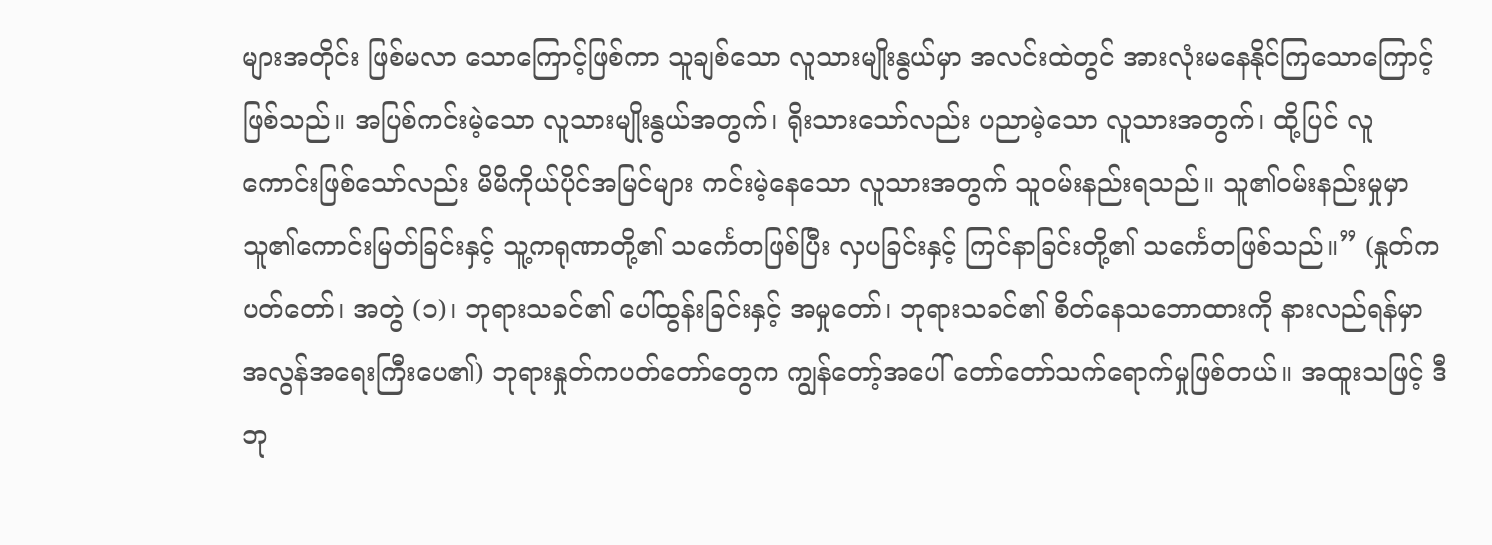များအတိုင်း ဖြစ်မလာ သောကြောင့်ဖြစ်ကာ သူချစ်သော လူသားမျိုးနွယ်မှာ အလင်းထဲတွင် အားလုံးမနေနိုင်ကြသောကြောင့်ဖြစ်သည်။ အပြစ်ကင်းမဲ့သော လူသားမျိုးနွယ်အတွက်၊ ရိုးသားသော်လည်း ပညာမဲ့သော လူသားအတွက်၊ ထို့ပြင် လူကောင်းဖြစ်သော်လည်း မိမိကိုယ်ပိုင်အမြင်များ ကင်းမဲ့နေသော လူသားအတွက် သူဝမ်းနည်းရသည်။ သူ၏ဝမ်းနည်းမှုမှာ သူ၏ကောင်းမြတ်ခြင်းနှင့် သူ့ကရုဏာတို့၏ သင်္ကေတဖြစ်ပြီး လှပခြင်းနှင့် ကြင်နာခြင်းတို့၏ သင်္ကေတဖြစ်သည်။” (နှုတ်ကပတ်တော်၊ အတွဲ (၁)၊ ဘုရားသခင်၏ ပေါ်ထွန်းခြင်းနှင့် အမှုတော်၊ ဘုရားသခင်၏ စိတ်နေသဘောထားကို နားလည်ရန်မှာ အလွန်အရေးကြီးပေ၏) ဘုရားနှုတ်ကပတ်တော်တွေက ကျွန်တော့်အပေါ် တော်တော်သက်ရောက်မှုဖြစ်တယ်။ အထူးသဖြင့် ဒီဘု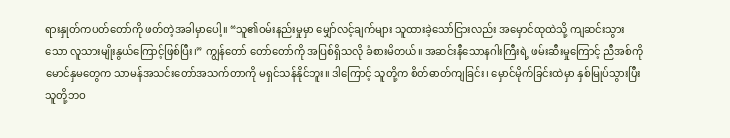ရားနှုတ်ကပတ်တော်ကို ဖတ်တဲ့အခါမှာပေါ့။ “သူ၏ဝမ်းနည်းမှုမှာ မျှော်လင့်ချက်များ သူထားခဲ့သော်ငြားလည်း အမှောင်ထုထဲသို့ ကျဆင်းသွားသော လူသားမျိုးနွယ်ကြောင့်ဖြစ်ပြီး၊” ကျွန်တော် တော်တော်ကို အပြစ်ရှိသလို ခံစားမိတယ်။ အဆင်းနီသောနဂါးကြီးရဲ့ ဖမ်းဆီးမှုကြောင့် ညီအစ်ကိုမောင်နှမတွေက သာမန်အသင်းတော်အသက်တာကို မရှင်သန်နိုင်ဘူး။ ဒါကြောင့် သူတို့က စိတ်ဓာတ်ကျခြင်း၊ မှောင်မိုက်ခြင်းထဲမှာ နှစ်မြုပ်သွားပြီး သူတို့ဘဝ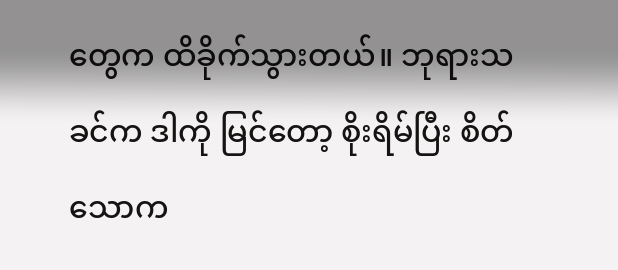တွေက ထိခိုက်သွားတယ်။ ဘုရားသခင်က ဒါကို မြင်တော့ စိုးရိမ်ပြီး စိတ်သောက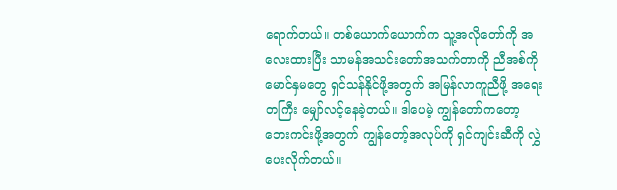ရောက်တယ်။ တစ်ယောက်ယောက်က သူ့အလိုတော်ကို အလေးထားပြီး သာမန်အသင်းတော်အသက်တာကို ညီအစ်ကိုမောင်နှမတွေ ရှင်သန်နိုင်ဖို့အတွက် အမြန်လာကူညီဖို့ အရေးတကြီး မျှော်လင့်နေခဲ့တယ်။ ဒါပေမဲ့ ကျွန်တော်ကတော့ ဘေးကင်းဖို့အတွက် ကျွန်တော့်အလုပ်ကို ရှင်ကျင်းဆီကို လွှဲပေးလိုက်တယ်။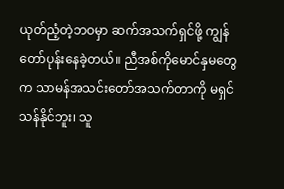ယုတ်ညံ့တဲ့ဘဝမှာ ဆက်အသက်ရှင်ဖို့ ကျွန်တော်ပုန်းနေခဲ့တယ်။ ညီအစ်ကိုမောင်နှမတွေက သာမန်အသင်းတော်အသက်တာကို မရှင်သန်နိုင်ဘူး၊ သူ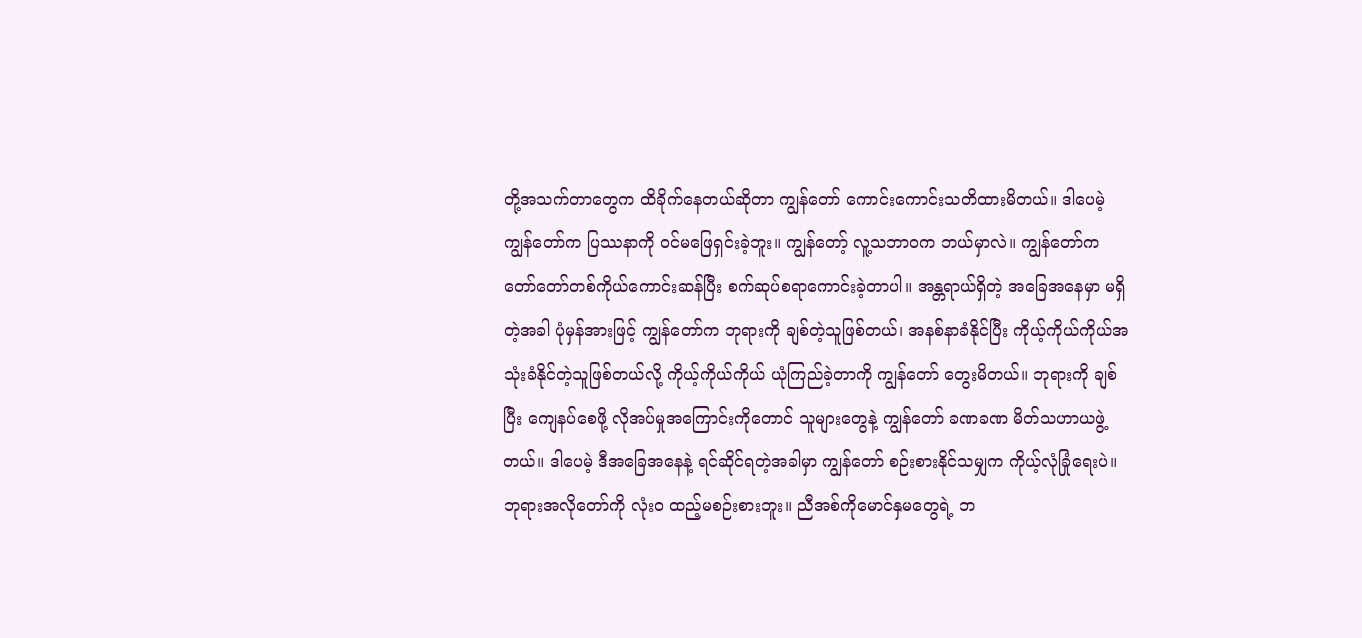တို့အသက်တာတွေက ထိခိုက်နေတယ်ဆိုတာ ကျွန်တော် ကောင်းကောင်းသတိထားမိတယ်။ ဒါပေမဲ့ ကျွန်တော်က ပြဿနာကို ဝင်မဖြေရှင်းခဲ့ဘူး။ ကျွန်တော့် လူ့သဘာဝက ဘယ်မှာလဲ။ ကျွန်တော်က တော်တော်တစ်ကိုယ်ကောင်းဆန်ပြီး စက်ဆုပ်စရာကောင်းခဲ့တာပါ။ အန္တရာယ်ရှိတဲ့ အခြေအနေမှာ မရှိတဲ့အခါ ပုံမှန်အားဖြင့် ကျွန်တော်က ဘုရားကို ချစ်တဲ့သူဖြစ်တယ်၊ အနစ်နာခံနိုင်ပြီး ကိုယ့်ကိုယ်ကိုယ်အသုံးခံနိုင်တဲ့သူဖြစ်တယ်လို့ ကိုယ့်ကိုယ်ကိုယ် ယုံကြည်ခဲ့တာကို ကျွန်တော် တွေးမိတယ်။ ဘုရားကို ချစ်ပြီး ကျေနပ်စေဖို့ လိုအပ်မှုအကြောင်းကိုတောင် သူများတွေနဲ့ ကျွန်တော် ခဏခဏ မိတ်သဟာယဖွဲ့တယ်။ ဒါပေမဲ့ ဒီအခြေအနေနဲ့ ရင်ဆိုင်ရတဲ့အခါမှာ ကျွန်တော် စဉ်းစားနိုင်သမျှက ကိုယ့်လုံခြုံရေးပဲ။ ဘုရားအလိုတော်ကို လုံးဝ ထည့်မစဉ်းစားဘူး။ ညီအစ်ကိုမောင်နှမတွေရဲ့ ဘ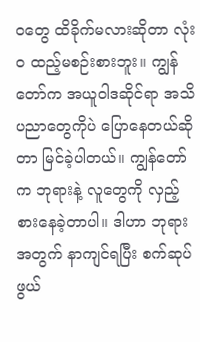ဝတွေ ထိခိုက်မလားဆိုတာ လုံးဝ ထည့်မစဉ်းစားဘူး။ ကျွန်တော်က အယူဝါဒဆိုင်ရာ အသိပညာတွေကိုပဲ ပြောနေတယ်ဆိုတာ မြင်ခဲ့ပါတယ်။ ကျွန်တော်က ဘုရားနဲ့ လူတွေကို လှည့်စားနေခဲ့တာပါ။ ဒါဟာ ဘုရားအတွက် နာကျင်ရပြီး စက်ဆုပ်ဖွယ်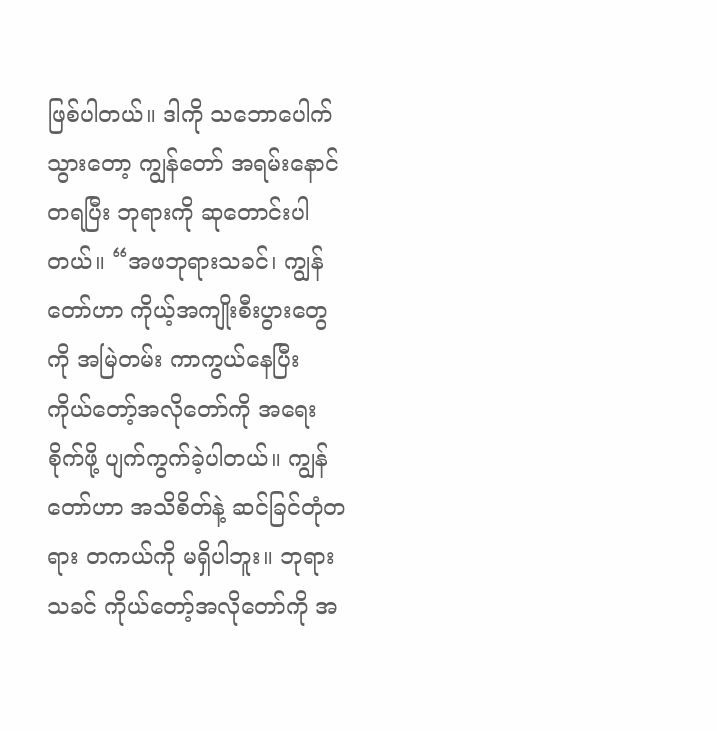ဖြစ်ပါတယ်။ ဒါကို သဘောပေါက်သွားတော့ ကျွန်တော် အရမ်းနောင်တရပြီး ဘုရားကို ဆုတောင်းပါတယ်။ “အဖဘုရားသခင်၊ ကျွန်တော်ဟာ ကိုယ့်အကျိုးစီးပွားတွေကို အမြဲတမ်း ကာကွယ်နေပြီး ကိုယ်တော့်အလိုတော်ကို အရေးစိုက်ဖို့ ပျက်ကွက်ခဲ့ပါတယ်။ ကျွန်တော်ဟာ အသိစိတ်နဲ့ ဆင်ခြင်တုံတရား တကယ်ကို မရှိပါဘူး။ ဘုရားသခင် ကိုယ်တော့်အလိုတော်ကို အ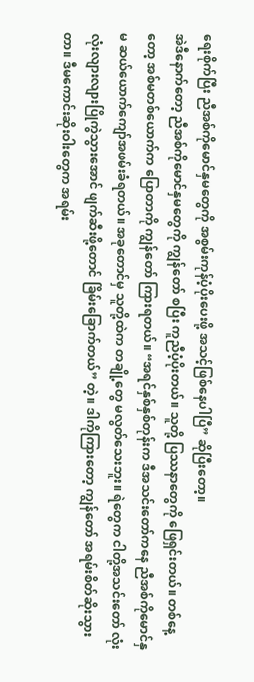ရေးစိုက်ပြီး ညီအစ်ကိုမောင်နှမတွေကို အစွမ်းကုန်ပံ့ပိုးပေးဖို့ အသင့်ဖြစ်နေပါပြီ” ဆိုပြီးတော့။
အဲဒီနောက်တော့ ညီအစ်ကိုမောင်နှမတွေကို ကျွန်တော် စပြီး ကူညီပံ့ပိုးတယ်။ သူတို့ ပြဿနာတွေကို ဖြေရှင်းတယ်။ တစ်နေ့တော့ အစ်မတစ်ယောက်က ပြောတာကို ကျွန်တော် ကြားရတယ်။ “အရင်နှစ်နှစ်တုန်းက ဒီအသင်းတော်ကနေ ညီအစ်ကိုမောင်နှမ ဆယ်ယောက်ကျော်အဖမ်းခံရတယ်။ အခုတောင်မှ သူတို့ထဲက တချို့တွေ မလွတ်သေးဘူး။ ရဲတွေက ငါတို့အသင်းတော် လုံးလုံးလျားလျားပြိုကွဲသွားအောင် ဖျက်ဆီးဖို့တောင် ခြိမ်းခြောက်တယ်” တဲ့။ ဒါကိုကြားတော့ ကျွန်တော် အရမ်းစိတ်ဆိုးသွားတာ။ ဒီမကောင်းဆိုးဝါးတွေက အရမ်း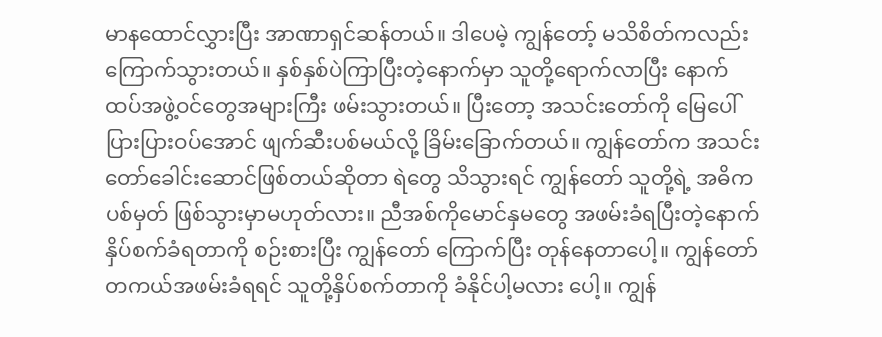မာနထောင်လွှားပြီး အာဏာရှင်ဆန်တယ်။ ဒါပေမဲ့ ကျွန်တော့် မသိစိတ်ကလည်း ကြောက်သွားတယ်။ နှစ်နှစ်ပဲကြာပြီးတဲ့နောက်မှာ သူတို့ရောက်လာပြီး နောက်ထပ်အဖွဲ့ဝင်တွေအများကြီး ဖမ်းသွားတယ်။ ပြီးတော့ အသင်းတော်ကို မြေပေါ် ပြားပြားဝပ်အောင် ဖျက်ဆီးပစ်မယ်လို့ ခြိမ်းခြောက်တယ်။ ကျွန်တော်က အသင်းတော်ခေါင်းဆောင်ဖြစ်တယ်ဆိုတာ ရဲတွေ သိသွားရင် ကျွန်တော် သူတို့ရဲ့ အဓိကပစ်မှတ် ဖြစ်သွားမှာမဟုတ်လား။ ညီအစ်ကိုမောင်နှမတွေ အဖမ်းခံရပြီးတဲ့နောက် နှိပ်စက်ခံရတာကို စဉ်းစားပြီး ကျွန်တော် ကြောက်ပြီး တုန်နေတာပေါ့။ ကျွန်တော် တကယ်အဖမ်းခံရရင် သူတို့နှိပ်စက်တာကို ခံနိုင်ပါ့မလား ပေါ့။ ကျွန်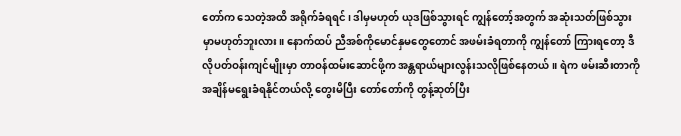တော်က သေတဲ့အထိ အရိုက်ခံရရင်၊ ဒါမှမဟုတ် ယုဒဖြစ်သွားရင် ကျွန်တော့်အတွက် အဆုံးသတ်ဖြစ်သွားမှာမဟုတ်ဘူးလား။ နောက်ထပ် ညီအစ်ကိုမောင်နှမတွေတောင် အဖမ်းခံရတာကို ကျွန်တော် ကြားရတော့ ဒီလိုပတ်ဝန်းကျင်မျိုးမှာ တာဝန်ထမ်းဆောင်ဖို့က အန္တရာယ်များလွန်းသလိုဖြစ်နေတယ်။ ရဲက ဖမ်းဆီးတာကို အချိန်မရွေးခံရနိုင်တယ်လို့ တွေးမိပြီး တော်တော်ကို တွန့်ဆုတ်ပြီး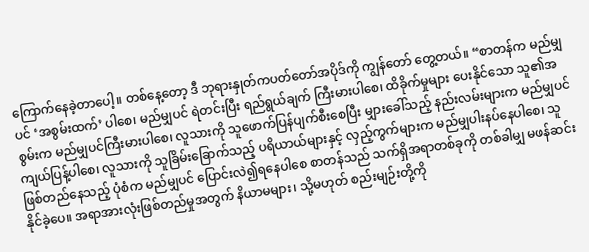ကြောက်နေခဲ့တာပေါ့။ တစ်နေ့တော့ ဒီ ဘုရားနှုတ်ကပတ်တော်အပိုဒ်ကို ကျွန်တော် တွေ့တယ်။ “စာတန်က မည်မျှပင် ‘အစွမ်းထက်’ ပါစေ၊ မည်မျှပင် ရဲတင်းပြီး ရည်ရွယ်ချက် ကြီးမားပါစေ၊ ထိခိုက်မှုများ ပေးနိုင်သော သူ၏အစွမ်းက မည်မျှပင်ကြီးမားပါစေ၊ လူသားကို သူဖောက်ပြန်ပျက်စီးစေပြီး မျှားခေါ်သည့် နည်းလမ်းများက မည်မျှပင် ကျယ်ပြန့်ပါစေ၊ လူသားကို သူခြိမ်းခြောက်သည့် ပရိယာယ်များနှင့် လှည့်ကွက်များက မည်မျှပါးနပ်နေပါစေ၊ သူဖြစ်တည်နေသည့် ပုံစံက မည်မျှပင် ပြောင်းလဲ၍ရနေပါစေ စာတန်သည် သက်ရှိအရာတစ်ခုကို တစ်ခါမျှ မဖန်ဆင်းနိုင်ခဲ့ပေ။ အရာအားလုံးဖြစ်တည်မှုအတွက် နိယာမများ၊ သို့မဟုတ် စည်းမျဉ်းတို့ကို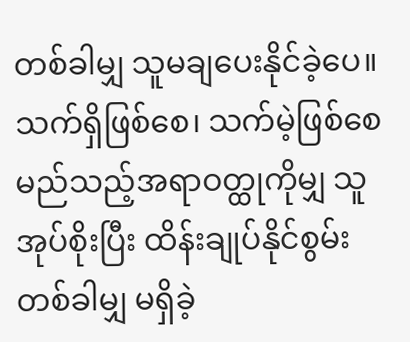တစ်ခါမျှ သူမချပေးနိုင်ခဲ့ပေ။ သက်ရှိဖြစ်စေ၊ သက်မဲ့ဖြစ်စေ မည်သည့်အရာဝတ္ထုကိုမျှ သူအုပ်စိုးပြီး ထိန်းချုပ်နိုင်စွမ်း တစ်ခါမျှ မရှိခဲ့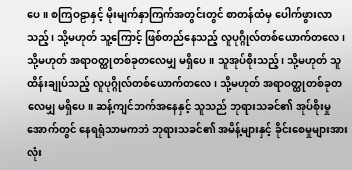ပေ။ စကြဝဠာနှင့် မိုးမျက်နှာကြက်အတွင်းတွင် စာတန်ထံမှ ပေါက်ဖွားလာသည့်၊ သို့မဟုတ် သူ့ကြောင့် ဖြစ်တည်နေသည့် လူပုဂ္ဂိုလ်တစ်ယောက်တလေ၊ သို့မဟုတ် အရာဝတ္ထုတစ်ခုတလေမျှ မရှိပေ။ သူအုပ်စိုးသည့်၊ သို့မဟုတ် သူထိန်းချုပ်သည့် လူပုဂ္ဂိုလ်တစ်ယောက်တလေ၊ သို့မဟုတ် အရာဝတ္ထုတစ်ခုတလေမျှ မရှိပေ။ ဆန့်ကျင်ဘက်အနေနှင့် သူသည် ဘုရားသခင်၏ အုပ်စိုးမှုအောက်တွင် နေရရုံသာမကဘဲ ဘုရားသခင်၏ အမိန့်များနှင့် ခိုင်းစေမှုများအားလုံး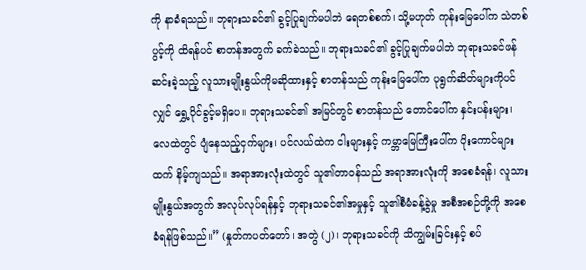ကို နာခံရသည်။ ဘုရားသခင်၏ ခွင့်ပြုချက်မပါဘဲ ရေတစ်စက်၊ သို့မဟုတ် ကုန်းမြေပေါ်က သဲတစ်ပွင့်ကို ထိရန်ပင် စာတန်အတွက် ခက်ခဲသည်။ ဘုရားသခင်၏ ခွင့်ပြုချက်မပါဘဲ ဘုရားသခင်ဖန်ဆင်းခဲ့သည့် လူသားမျိုးနွယ်ကိုမဆိုထားနှင့် စာတန်သည် ကုန်းမြေပေါ်က ပုရွက်ဆိတ်များကိုပင်လျှင် ရွှေ့ပိုင်ခွင့်မရှိပေ။ ဘုရားသခင်၏ အမြင်တွင် စာတန်သည် တောင်ပေါ်က နှင်းပန်းများ၊ လေထဲတွင် ပျံနေသည့်ငှက်များ၊ ပင်လယ်ထဲက ငါးများနှင့် ကမ္ဘာမြေကြီးပေါ်က ပိုးကောင်များထက် နိမ့်ကျသည်။ အရာအားလုံးထဲတွင် သူ၏တာဝန်သည် အရာအားလုံးကို အစေခံရန်၊ လူသားမျိုးနွယ်အတွက် အလုပ်လုပ်ရန်နှင့် ဘုရားသခင်၏အမှုနှင့် သူ၏စီမံခန့်ခွဲမှု အစီအစဉ်တို့ကို အစေခံရန်ဖြစ်သည်။” (နှုတ်ကပတ်တော်၊ အတွဲ (၂)၊ ဘုရားသခင်ကို သိကျွမ်းခြင်းနှင့် စပ်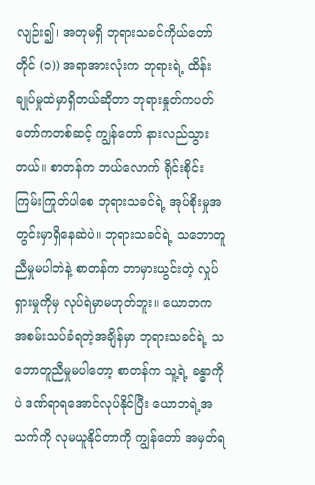လျဉ်း၍၊ အတုမရှိ ဘုရားသခင်ကိုယ်တော်တိုင် (၁)) အရာအားလုံးက ဘုရားရဲ့ ထိန်းချုပ်မှုထဲမှာရှိတယ်ဆိုတာ ဘုရားနှုတ်ကပတ်တော်ကတစ်ဆင့် ကျွန်တော် နားလည်သွားတယ်။ စာတန်က ဘယ်လောက် ရိုင်းစိုင်းကြမ်းကြုတ်ပါစေ ဘုရားသခင်ရဲ့ အုပ်စိုးမှုအတွင်းမှာရှိနေဆဲပဲ။ ဘုရားသခင်ရဲ့ သဘောတူညီမှုမပါဘဲနဲ့ စာတန်က ဘာမှားယွင်းတဲ့ လှုပ်ရှားမှုကိုမှ လုပ်ရဲမှာမဟုတ်ဘူး။ ယောဘက အစမ်းသပ်ခံရတဲ့အချိန်မှာ ဘုရားသခင်ရဲ့ သဘောတူညီမှုမပါတော့ စာတန်က သူ့ရဲ့ ခန္ဓာကိုပဲ ဒဏ်ရာရအောင်လုပ်နိုင်ပြီး ယောဘရဲ့အသက်ကို လုမယူနိုင်တာကို ကျွန်တော် အမှတ်ရ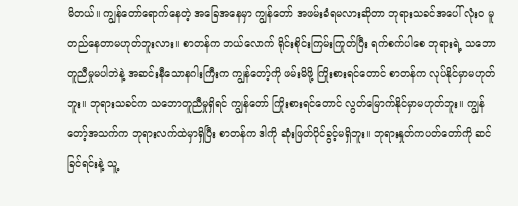မိတယ်။ ကျွန်တော်ရောက်နေတဲ့ အခြေအနေမှာ ကျွန်တော် အဖမ်းခံရမလားဆိုတာ ဘုရားသခင်အပေါ် လုံးဝ မူတည်နေတာမဟုတ်ဘူးလား။ စာတန်က ဘယ်လောက် ရိုင်းစိုင်းကြမ်းကြုတ်ပြီး ရက်စက်ပါစေ ဘုရားရဲ့ သဘောတူညီမှုမပါဘဲနဲ့ အဆင်းနီသောနဂါးကြီးက ကျွန်တော့်ကို ဖမ်းမိဖို့ ကြိုးစားရင်တောင် စာတန်က လုပ်နိုင်မှာမဟုတ်ဘူး။ ဘုရားသခင်က သဘောတူညီမှုရှိရင် ကျွန်တော် ကြိုးစားရင်တောင် လွတ်မြောက်နိုင်မှာမဟုတ်ဘူး။ ကျွန်တော့်အသက်က ဘုရားလက်ထဲမှာရှိပြီး စာတန်က ဒါကို ဆုံးဖြတ်ပိုင်ခွင့်မရှိဘူး။ ဘုရားနှုတ်ကပတ်တော်ကို ဆင်ခြင်ရင်းနဲ့ သူ့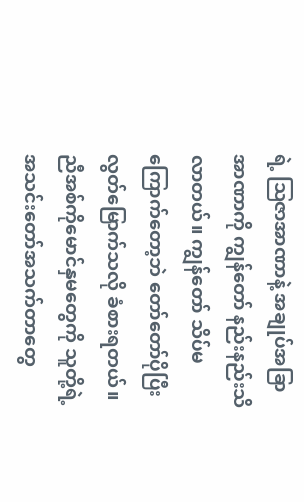ရဲ့ ဩဇာအာဏာနဲ့ အချုပ်အခြာအာဏာကို ကျွန်တော် နည်းနည်းသိလာတယ်။ ကျွန်တော် သိပ်မကြောက်တော့ဘဲ တော်တော်ပိုပြီး လွတ်မြောက်သလို ခံစားရတယ်။ ညီအစ်ကိုမောင်နှမတွေကို သူတို့ရဲ့ အသင်းတော်အသက်တာတွေ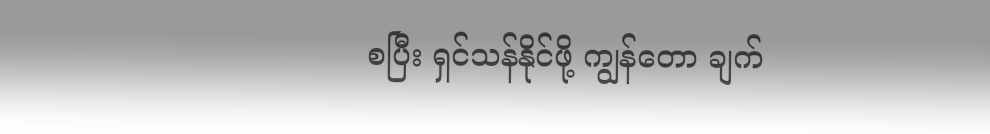စပြီး ရှင်သန်နိုင်ဖို့ ကျွန်တော ချက်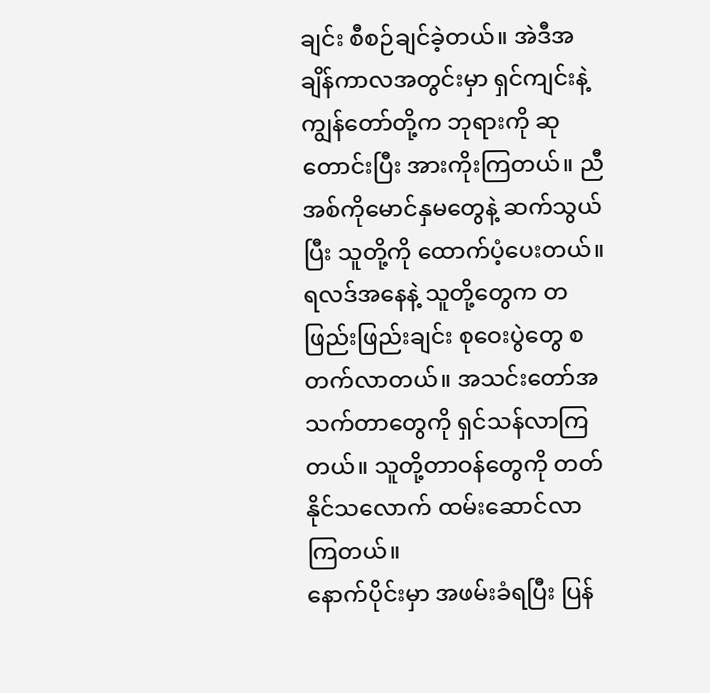ချင်း စီစဉ်ချင်ခဲ့တယ်။ အဲဒီအချိန်ကာလအတွင်းမှာ ရှင်ကျင်းနဲ့ ကျွန်တော်တို့က ဘုရားကို ဆုတောင်းပြီး အားကိုးကြတယ်။ ညီအစ်ကိုမောင်နှမတွေနဲ့ ဆက်သွယ်ပြီး သူတို့ကို ထောက်ပံ့ပေးတယ်။ ရလဒ်အနေနဲ့ သူတို့တွေက တဖြည်းဖြည်းချင်း စုဝေးပွဲတွေ စတက်လာတယ်။ အသင်းတော်အသက်တာတွေကို ရှင်သန်လာကြတယ်။ သူတို့တာဝန်တွေကို တတ်နိုင်သလောက် ထမ်းဆောင်လာကြတယ်။
နောက်ပိုင်းမှာ အဖမ်းခံရပြီး ပြန်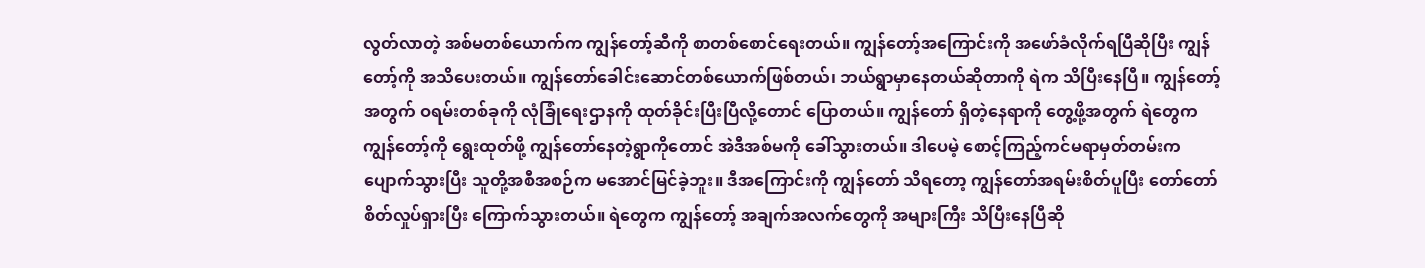လွတ်လာတဲ့ အစ်မတစ်ယောက်က ကျွန်တော့်ဆီကို စာတစ်စောင်ရေးတယ်။ ကျွန်တော့်အကြောင်းကို အဖော်ခံလိုက်ရပြီဆိုပြီး ကျွန်တော့်ကို အသိပေးတယ်။ ကျွန်တော်ခေါင်းဆောင်တစ်ယောက်ဖြစ်တယ်၊ ဘယ်ရွာမှာနေတယ်ဆိုတာကို ရဲက သိပြီးနေပြီ။ ကျွန်တော့်အတွက် ဝရမ်းတစ်ခုကို လုံခြုံရေးဌာနကို ထုတ်ခိုင်းပြီးပြီလို့တောင် ပြောတယ်။ ကျွန်တော် ရှိတဲ့နေရာကို တွေ့ဖို့အတွက် ရဲတွေက ကျွန်တော့်ကို ရွေးထုတ်ဖို့ ကျွန်တော်နေတဲ့ရွာကိုတောင် အဲဒီအစ်မကို ခေါ်သွားတယ်။ ဒါပေမဲ့ စောင့်ကြည့်ကင်မရာမှတ်တမ်းက ပျောက်သွားပြီး သူတို့အစီအစဉ်က မအောင်မြင်ခဲ့ဘူး။ ဒီအကြောင်းကို ကျွန်တော် သိရတော့ ကျွန်တော်အရမ်းစိတ်ပူပြီး တော်တော်စိတ်လှုပ်ရှားပြီး ကြောက်သွားတယ်။ ရဲတွေက ကျွန်တော့် အချက်အလက်တွေကို အများကြီး သိပြီးနေပြီဆို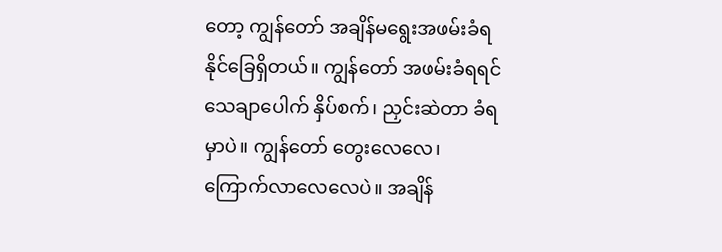တော့ ကျွန်တော် အချိန်မရွေးအဖမ်းခံရနိုင်ခြေရှိတယ်။ ကျွန်တော် အဖမ်းခံရရင် သေချာပေါက် နှိပ်စက်၊ ညှင်းဆဲတာ ခံရမှာပဲ။ ကျွန်တော် တွေးလေလေ၊ ကြောက်လာလေလေပဲ။ အချိန်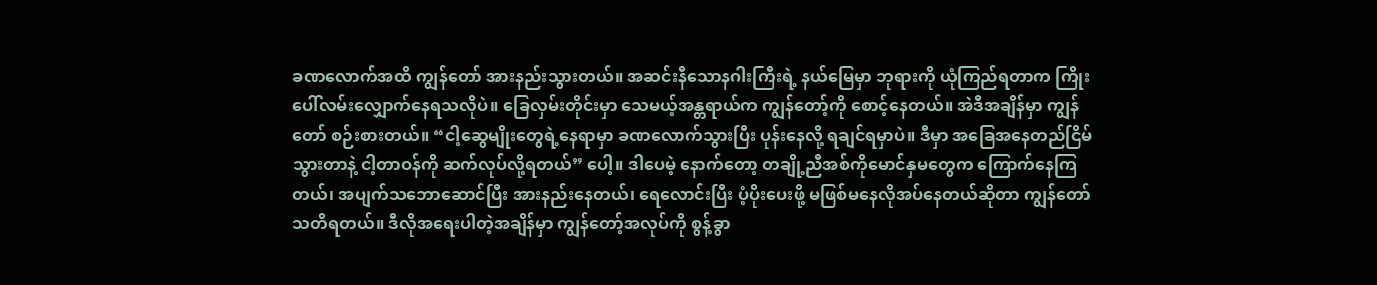ခဏလောက်အထိ ကျွန်တော် အားနည်းသွားတယ်။ အဆင်းနီသောနဂါးကြီးရဲ့ နယ်မြေမှာ ဘုရားကို ယုံကြည်ရတာက ကြိုးပေါ်လမ်းလျှောက်နေရသလိုပဲ။ ခြေလှမ်းတိုင်းမှာ သေမယ့်အန္တရာယ်က ကျွန်တော့်ကို စောင့်နေတယ်။ အဲဒီအချိန်မှာ ကျွန်တော် စဉ်းစားတယ်။ “ငါ့ဆွေမျိုးတွေရဲ့နေရာမှာ ခဏလောက်သွားပြီး ပုန်းနေလို့ ရချင်ရမှာပဲ။ ဒီမှာ အခြေအနေတည်ငြိမ်သွားတာနဲ့ ငါ့တာဝန်ကို ဆက်လုပ်လို့ရတယ်” ပေါ့။ ဒါပေမဲ့ နောက်တော့ တချို့ညီအစ်ကိုမောင်နှမတွေက ကြောက်နေကြတယ်၊ အပျက်သဘောဆောင်ပြီး အားနည်းနေတယ်၊ ရေလောင်းပြီး ပံ့ပိုးပေးဖို့ မဖြစ်မနေလိုအပ်နေတယ်ဆိုတာ ကျွန်တော် သတိရတယ်။ ဒီလိုအရေးပါတဲ့အချိန်မှာ ကျွန်တော့်အလုပ်ကို စွန့်ခွာ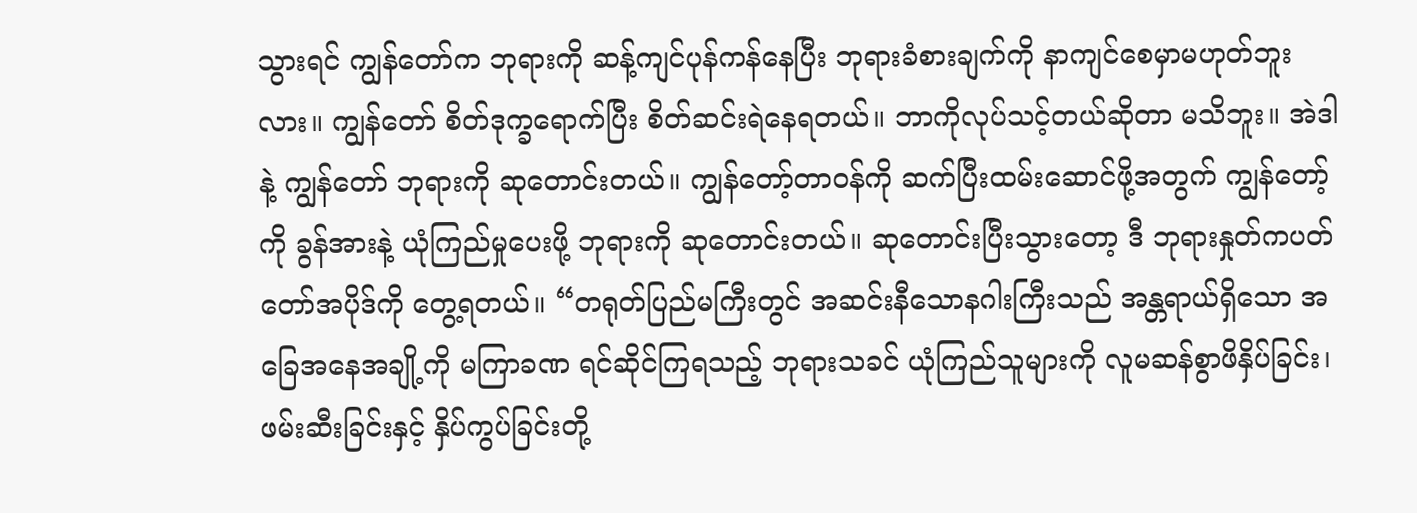သွားရင် ကျွန်တော်က ဘုရားကို ဆန့်ကျင်ပုန်ကန်နေပြီး ဘုရားခံစားချက်ကို နာကျင်စေမှာမဟုတ်ဘူးလား။ ကျွန်တော် စိတ်ဒုက္ခရောက်ပြီး စိတ်ဆင်းရဲနေရတယ်။ ဘာကိုလုပ်သင့်တယ်ဆိုတာ မသိဘူး။ အဲဒါနဲ့ ကျွန်တော် ဘုရားကို ဆုတောင်းတယ်။ ကျွန်တော့်တာဝန်ကို ဆက်ပြီးထမ်းဆောင်ဖို့အတွက် ကျွန်တော့်ကို ခွန်အားနဲ့ ယုံကြည်မှုပေးဖို့ ဘုရားကို ဆုတောင်းတယ်။ ဆုတောင်းပြီးသွားတော့ ဒီ ဘုရားနှုတ်ကပတ်တော်အပိုဒ်ကို တွေ့ရတယ်။ “တရုတ်ပြည်မကြီးတွင် အဆင်းနီသောနဂါးကြီးသည် အန္တရာယ်ရှိသော အခြေအနေအချို့ကို မကြာခဏ ရင်ဆိုင်ကြရသည့် ဘုရားသခင် ယုံကြည်သူများကို လူမဆန်စွာဖိနှိပ်ခြင်း၊ ဖမ်းဆီးခြင်းနှင့် နှိပ်ကွပ်ခြင်းတို့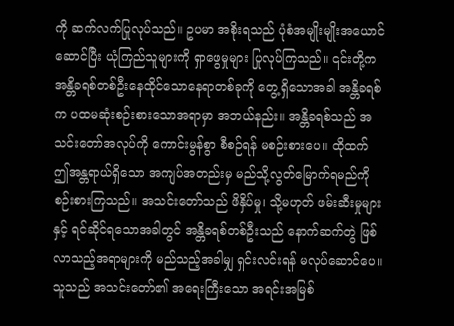ကို ဆက်လက်ပြုလုပ်သည်။ ဥပမာ အစိုးရသည် ပုံစံအမျိုးမျိုးအယောင်ဆောင်ပြီး ယုံကြည်သူများကို ရှာဖွေမှုများ ပြုလုပ်ကြသည်။ ၎င်းတို့က အန္တိခရစ်တစ်ဦးနေထိုင်သောနေရာတစ်ခုကို တွေ့ရှိသောအခါ အန္တိခရစ်က ပထမဆုံးစဉ်းစားသောအရာမှာ အဘယ်နည်း။ အန္တိခရစ်သည် အသင်းတော်အလုပ်ကို ကောင်းမွန်စွာ စီစဉ်ရန် မစဉ်းစားပေ။ ထိုထက် ဤအန္တရာယ်ရှိသော အကျပ်အတည်းမှ မည်သို့လွတ်မြောက်ရမည်ကို စဉ်းစားကြသည်။ အသင်းတော်သည် ဖိနှိပ်မှု၊ သို့မဟုတ် ဖမ်းဆီးမှုများနှင့် ရင်ဆိုင်ရသောအခါတွင် အန္တိခရစ်တစ်ဦးသည် နောက်ဆက်တွဲ ဖြစ်လာသည့်အရာများကို မည်သည့်အခါမျှ ရှင်းလင်းရန် မလုပ်ဆောင်ပေ။ သူသည် အသင်းတော်၏ အရေးကြီးသော အရင်းအမြစ်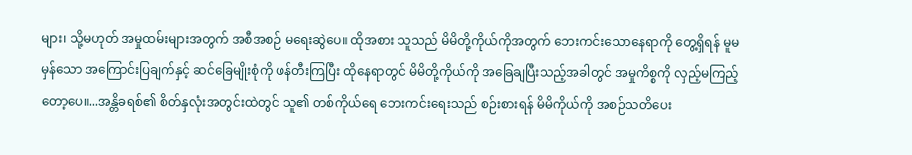များ၊ သို့မဟုတ် အမှုထမ်းများအတွက် အစီအစဉ် မရေးဆွဲပေ။ ထိုအစား သူသည် မိမိတို့ကိုယ်ကိုအတွက် ဘေးကင်းသောနေရာကို တွေ့ရှိရန် မူမမှန်သော အကြောင်းပြချက်နှင့် ဆင်ခြေမျိုးစုံကို ဖန်တီးကြပြီး ထိုနေရာတွင် မိမိတို့ကိုယ်ကို အခြေချပြီးသည့်အခါတွင် အမှုကိစ္စကို လှည့်မကြည့်တော့ပေ။...အန္တိခရစ်၏ စိတ်နှလုံးအတွင်းထဲတွင် သူ၏ တစ်ကိုယ်ရေ ဘေးကင်းရေးသည် စဉ်းစားရန် မိမိကိုယ်ကို အစဉ်သတိပေး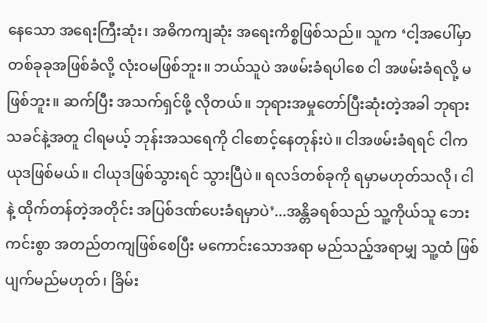နေသော အရေးကြီးဆုံး၊ အဓိကကျဆုံး အရေးကိစ္စဖြစ်သည်။ သူက ‘ငါ့အပေါ်မှာ တစ်ခုခုအဖြစ်ခံလို့ လုံးဝမဖြစ်ဘူး။ ဘယ်သူပဲ အဖမ်းခံရပါစေ ငါ အဖမ်းခံရလို့ မဖြစ်ဘူး။ ဆက်ပြီး အသက်ရှင်ဖို့ လိုတယ်။ ဘုရားအမှုတော်ပြီးဆုံးတဲ့အခါ ဘုရားသခင်နဲ့အတူ ငါရမယ့် ဘုန်းအသရေကို ငါစောင့်နေတုန်းပဲ။ ငါအဖမ်းခံရရင် ငါက ယုဒဖြစ်မယ်။ ငါယုဒဖြစ်သွားရင် သွားပြီပဲ။ ရလဒ်တစ်ခုကို ရမှာမဟုတ်သလို၊ ငါနဲ့ ထိုက်တန်တဲ့အတိုင်း အပြစ်ဒဏ်ပေးခံရမှာပဲ’...အန္တိခရစ်သည် သူ့ကိုယ်သူ ဘေးကင်းစွာ အတည်တကျဖြစ်စေပြီး မကောင်းသောအရာ မည်သည့်အရာမျှ သူ့ထံ ဖြစ်ပျက်မည်မဟုတ်၊ ခြိမ်း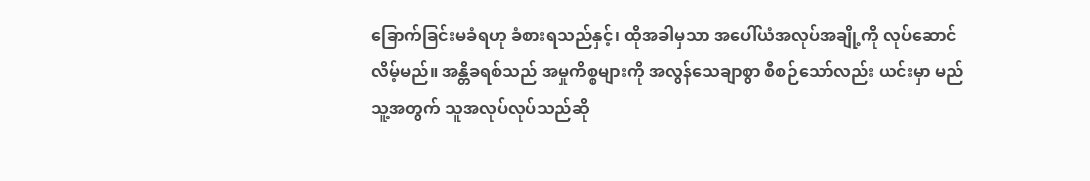ခြောက်ခြင်းမခံရဟု ခံစားရသည်နှင့်၊ ထိုအခါမှသာ အပေါ်ယံအလုပ်အချို့ကို လုပ်ဆောင်လိမ့်မည်။ အန္တိခရစ်သည် အမှုကိစ္စများကို အလွန်သေချာစွာ စီစဉ်သော်လည်း ယင်းမှာ မည်သူ့အတွက် သူအလုပ်လုပ်သည်ဆို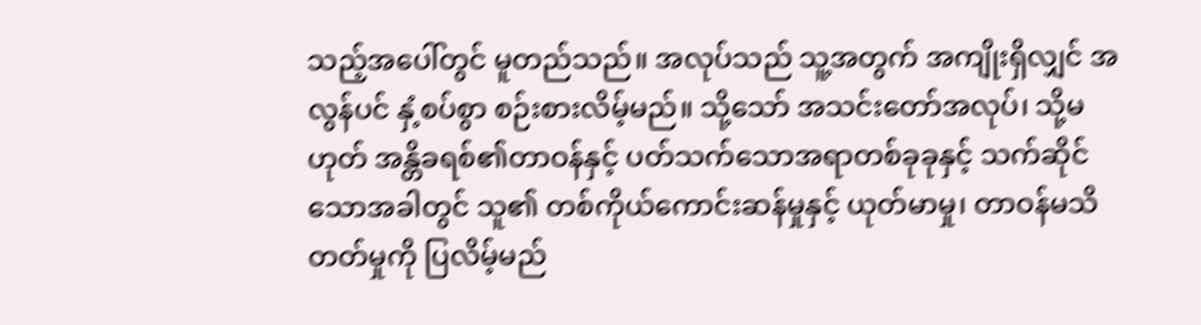သည့်အပေါ်တွင် မူတည်သည်။ အလုပ်သည် သူ့အတွက် အကျိုးရှိလျှင် အလွန်ပင် နှံ့စပ်စွာ စဉ်းစားလိမ့်မည်။ သို့သော် အသင်းတော်အလုပ်၊ သို့မဟုတ် အန္တိခရစ်၏တာဝန်နှင့် ပတ်သက်သောအရာတစ်ခုခုနှင့် သက်ဆိုင်သောအခါတွင် သူ၏ တစ်ကိုယ်ကောင်းဆန်မှုနှင့် ယုတ်မာမှု၊ တာဝန်မသိတတ်မှုကို ပြလိမ့်မည်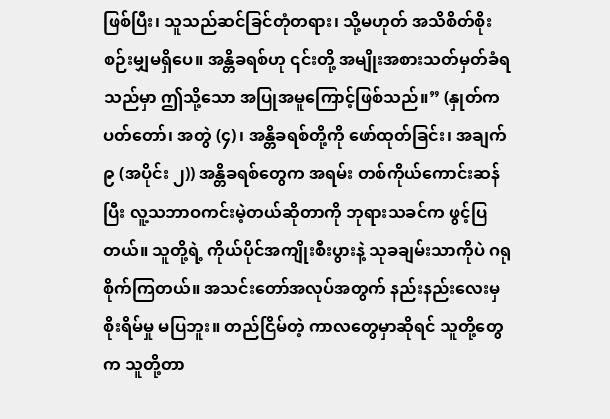ဖြစ်ပြီး၊ သူသည်ဆင်ခြင်တုံတရား၊ သို့မဟုတ် အသိစိတ်စိုးစဉ်းမျှမရှိပေ။ အန္တိခရစ်ဟု ၎င်းတို့ အမျိုးအစားသတ်မှတ်ခံရသည်မှာ ဤသို့သော အပြုအမူကြောင့်ဖြစ်သည်။” (နှုတ်ကပတ်တော်၊ အတွဲ (၄)၊ အန္တိခရစ်တို့ကို ဖော်ထုတ်ခြင်း၊ အချက် ၉ (အပိုင်း ၂)) အန္တိခရစ်တွေက အရမ်း တစ်ကိုယ်ကောင်းဆန်ပြီး လူ့သဘာဝကင်းမဲ့တယ်ဆိုတာကို ဘုရားသခင်က ဖွင့်ပြတယ်။ သူတို့ရဲ့ ကိုယ်ပိုင်အကျိုးစီးပွားနဲ့ သုခချမ်းသာကိုပဲ ဂရုစိုက်ကြတယ်။ အသင်းတော်အလုပ်အတွက် နည်းနည်းလေးမှ စိုးရိမ်မှု မပြဘူး။ တည်ငြိမ်တဲ့ ကာလတွေမှာဆိုရင် သူတို့တွေက သူတို့တာ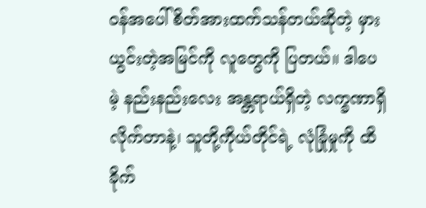ဝန်အပေါ် စိတ်အားထက်သန်တယ်ဆိုတဲ့ မှားယွင်းတဲ့အမြင်ကို လူတွေကို ပြတယ်။ ဒါပေမဲ့ နည်းနည်းလေး အန္တရာယ်ရှိတဲ့ လက္ခဏာရှိလိုက်တာနဲ့၊ သူတို့ကိုယ်တိုင်ရဲ့ လုံခြုံမှုကို ထိခိုက်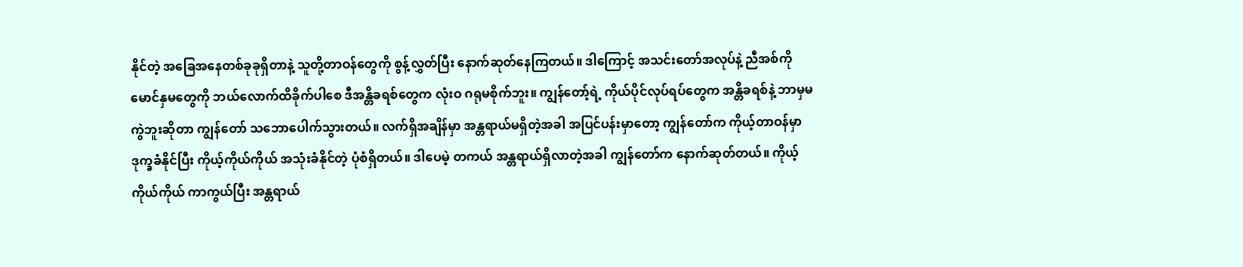နိုင်တဲ့ အခြေအနေတစ်ခုခုရှိတာနဲ့ သူတို့တာဝန်တွေကို စွန့်လွှတ်ပြီး နောက်ဆုတ်နေကြတယ်။ ဒါကြောင့် အသင်းတော်အလုပ်နဲ့ ညီအစ်ကိုမောင်နှမတွေကို ဘယ်လောက်ထိခိုက်ပါစေ ဒီအန္တိခရစ်တွေက လုံးဝ ဂရုမစိုက်ဘူး။ ကျွန်တော့်ရဲ့ ကိုယ်ပိုင်လုပ်ရပ်တွေက အန္တိခရစ်နဲ့ ဘာမှမကွဲဘူးဆိုတာ ကျွန်တော် သဘောပေါက်သွားတယ်။ လက်ရှိအချိန်မှာ အန္တရာယ်မရှိတဲ့အခါ အပြင်ပန်းမှာတော့ ကျွန်တော်က ကိုယ့်တာဝန်မှာ ဒုက္ခခံနိုင်ပြီး ကိုယ့်ကိုယ်ကိုယ် အသုံးခံနိုင်တဲ့ ပုံစံရှိတယ်။ ဒါပေမဲ့ တကယ် အန္တရာယ်ရှိလာတဲ့အခါ ကျွန်တော်က နောက်ဆုတ်တယ်။ ကိုယ့်ကိုယ်ကိုယ် ကာကွယ်ပြီး အန္တရာယ်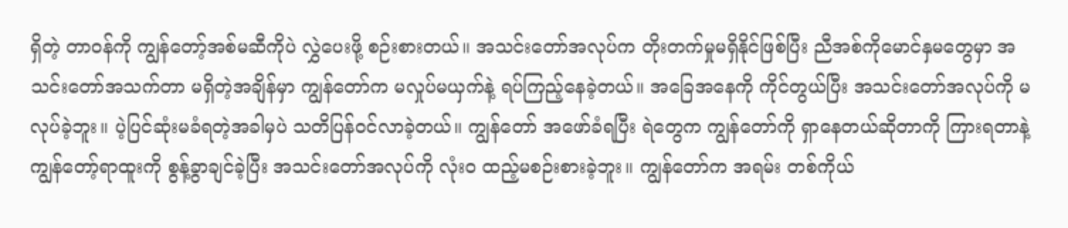ရှိတဲ့ တာဝန်ကို ကျွန်တော့်အစ်မဆီကိုပဲ လွှဲပေးဖို့ စဉ်းစားတယ်။ အသင်းတော်အလုပ်က တိုးတက်မှုမရှိနိုင်ဖြစ်ပြီး ညီအစ်ကိုမောင်နှမတွေမှာ အသင်းတော်အသက်တာ မရှိတဲ့အချိန်မှာ ကျွန်တော်က မလှုပ်မယှက်နဲ့ ရပ်ကြည့်နေခဲ့တယ်။ အခြေအနေကို ကိုင်တွယ်ပြီး အသင်းတော်အလုပ်ကို မလုပ်ခဲ့ဘူး။ ပဲ့ပြင်ဆုံးမခံရတဲ့အခါမှပဲ သတိပြန်ဝင်လာခဲ့တယ်။ ကျွန်တော် အဖော်ခံရပြီး ရဲတွေက ကျွန်တော်ကို ရှာနေတယ်ဆိုတာကို ကြားရတာနဲ့ ကျွန်တော့်ရာထူးကို စွန့်ခွာချင်ခဲ့ပြီး အသင်းတော်အလုပ်ကို လုံးဝ ထည့်မစဉ်းစားခဲ့ဘူး။ ကျွန်တော်က အရမ်း တစ်ကိုယ်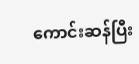ကောင်းဆန်ပြီး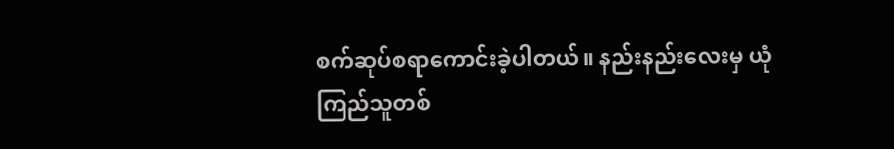စက်ဆုပ်စရာကောင်းခဲ့ပါတယ်။ နည်းနည်းလေးမှ ယုံကြည်သူတစ်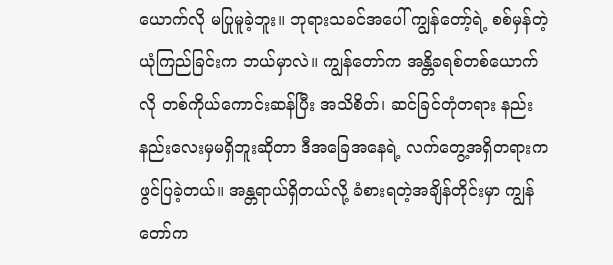ယောက်လို မပြုမူခဲ့ဘူး။ ဘုရားသခင်အပေါ် ကျွန်တော့်ရဲ့ စစ်မှန်တဲ့ ယုံကြည်ခြင်းက ဘယ်မှာလဲ။ ကျွန်တော်က အန္တိခရစ်တစ်ယောက်လို တစ်ကိုယ်ကောင်းဆန်ပြီး အသိစိတ်၊ ဆင်ခြင်တုံတရား နည်းနည်းလေးမှမရှိဘူးဆိုတာ ဒီအခြေအနေရဲ့ လက်တွေ့အရှိတရားက ဖွင်ပြခဲ့တယ်။ အန္တရာယ်ရှိတယ်လို့ ခံစားရတဲ့အချိန်တိုင်းမှာ ကျွန်တော်က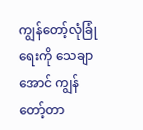ကျွန်တော့်လုံခြုံရေးကို သေချာအောင် ကျွန်တော့်တာ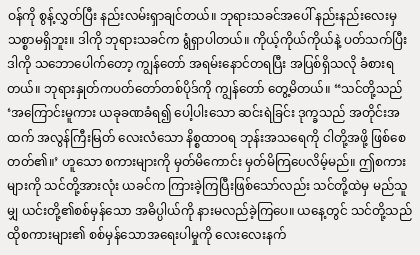ဝန်ကို စွန့်လွှတ်ပြီး နည်းလမ်းရှာချင်တယ်။ ဘုရားသခင်အပေါ် နည်းနည်းလေးမှ သစ္စာမရှိဘူး။ ဒါကို ဘုရားသခင်က ရွံရှာပါတယ်။ ကိုယ့်ကိုယ်ကိုယ်နဲ့ ပတ်သက်ပြီး ဒါကို သဘောပေါက်တော့ ကျွန်တော် အရမ်းနောင်တရပြီး အပြစ်ရှိသလို ခံစားရတယ်။ ဘုရားနှုတ်ကပတ်တော်တစ်ပိုဒ်ကို ကျွန်တော် တွေ့မိတယ်။ “သင်တို့သည် ‘အကြောင်းမူကား ယခုခဏခံရ၍ ပေါ့ပါးသော ဆင်းရဲခြင်း ဒုက္ခသည် အတိုင်းအထက် အလွန်ကြီးမြတ် လေးလံသော နိစ္စထာဝရ ဘုန်းအသရေကို ငါတို့အဖို့ ဖြစ်စေတတ်၏။’ ဟူသော စကားများကို မှတ်မိကောင်း မှတ်မိကြပေလိမ့်မည်။ ဤစကားများကို သင်တို့အားလုံး ယခင်က ကြားခဲ့ကြပြီးဖြစ်သော်လည်း သင်တို့ထဲမှ မည်သူမျှ ယင်းတို့၏စစ်မှန်သော အဓိပ္ပါယ်ကို နားမလည်ခဲ့ကြပေ။ ယနေ့တွင် သင်တို့သည် ထိုစကားများ၏ စစ်မှန်သောအရေးပါမှုကို လေးလေးနက်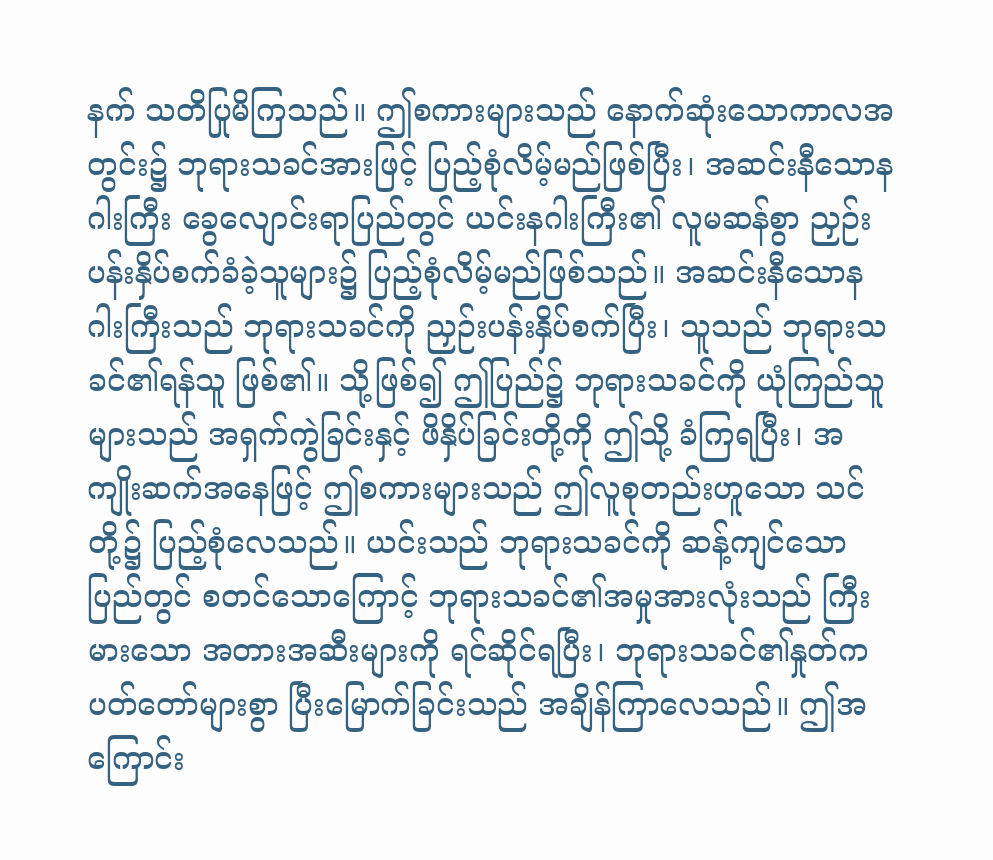နက် သတိပြုမိကြသည်။ ဤစကားများသည် နောက်ဆုံးသောကာလအတွင်း၌ ဘုရားသခင်အားဖြင့် ပြည့်စုံလိမ့်မည်ဖြစ်ပြီး၊ အဆင်းနီသောနဂါးကြီး ခွေလျောင်းရာပြည်တွင် ယင်းနဂါးကြီး၏ လူမဆန်စွာ ညှဉ်းပန်းနှိပ်စက်ခံခဲ့သူများ၌ ပြည့်စုံလိမ့်မည်ဖြစ်သည်။ အဆင်းနီသောနဂါးကြီးသည် ဘုရားသခင်ကို ညှဉ်းပန်းနှိပ်စက်ပြီး၊ သူသည် ဘုရားသခင်၏ရန်သူ ဖြစ်၏။ သို့ဖြစ်၍ ဤပြည်၌ ဘုရားသခင်ကို ယုံကြည်သူများသည် အရှက်ကွဲခြင်းနှင့် ဖိနှိပ်ခြင်းတို့ကို ဤသို့ ခံကြရပြီး၊ အကျိုးဆက်အနေဖြင့် ဤစကားများသည် ဤလူစုတည်းဟူသော သင်တို့၌ ပြည့်စုံလေသည်။ ယင်းသည် ဘုရားသခင်ကို ဆန့်ကျင်သော ပြည်တွင် စတင်သောကြောင့် ဘုရားသခင်၏အမှုအားလုံးသည် ကြီးမားသော အတားအဆီးများကို ရင်ဆိုင်ရပြီး၊ ဘုရားသခင်၏နှုတ်ကပတ်တော်များစွာ ပြီးမြောက်ခြင်းသည် အချိန်ကြာလေသည်။ ဤအကြောင်း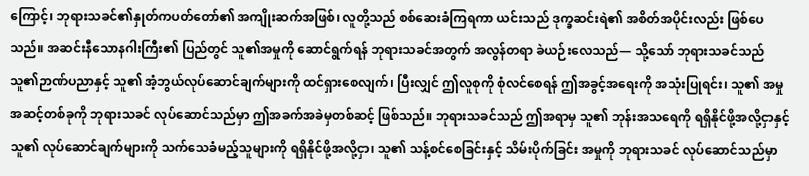ကြောင့်၊ ဘုရားသခင်၏နှုတ်ကပတ်တော်၏ အကျိုးဆက်အဖြစ်၊ လူတို့သည် စစ်ဆေးခံကြရကာ ယင်းသည် ဒုက္ခဆင်းရဲ၏ အစိတ်အပိုင်းလည်း ဖြစ်ပေသည်။ အဆင်းနီသောနဂါးကြီး၏ ပြည်တွင် သူ၏အမှုကို ဆောင်ရွက်ရန် ဘုရားသခင်အတွက် အလွန်တရာ ခဲယဉ်းလေသည်— သို့သော် ဘုရားသခင်သည် သူ၏ဉာဏ်ပညာနှင့် သူ၏ အံ့ဘွယ်လုပ်ဆောင်ချက်များကို ထင်ရှားစေလျက်၊ ပြီးလျှင် ဤလူစုကို စုံလင်စေရန် ဤအခွင့်အရေးကို အသုံးပြုရင်း၊ သူ၏ အမှု အဆင့်တစ်ခုကို ဘုရားသခင် လုပ်ဆောင်သည်မှာ ဤအခက်အခဲမှတစ်ဆင့် ဖြစ်သည်။ ဘုရားသခင်သည် ဤအရာမှ သူ၏ ဘုန်းအသရေကို ရရှိနိုင်ဖို့အလို့ငှာနှင့် သူ၏ လုပ်ဆောင်ချက်များကို သက်သေခံမည့်သူများကို ရရှိနိုင်ဖို့အလို့ငှာ၊ သူ၏ သန့်စင်စေခြင်းနှင့် သိမ်းပိုက်ခြင်း အမှုကို ဘုရားသခင် လုပ်ဆောင်သည်မှာ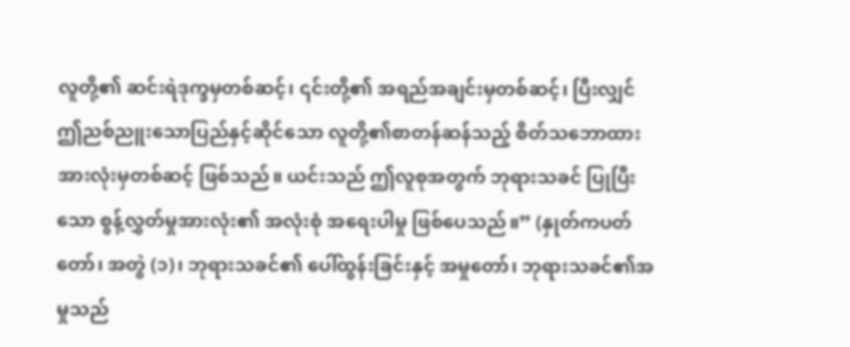လူတို့၏ ဆင်းရဲဒုက္ခမှတစ်ဆင့်၊ ၎င်းတို့၏ အရည်အချင်းမှတစ်ဆင့်၊ ပြီးလျှင် ဤညစ်ညူးသောပြည်နှင့်ဆိုင်သော လူတို့၏စာတန်ဆန်သည့် စိတ်သဘောထားအားလုံးမှတစ်ဆင့် ဖြစ်သည်။ ယင်းသည် ဤလူစုအတွက် ဘုရားသခင် ပြုပြီးသော စွန့်လွှတ်မှုအားလုံး၏ အလုံးစုံ အရေးပါမှု ဖြစ်ပေသည်။” (နှုတ်ကပတ်တော်၊ အတွဲ (၁)၊ ဘုရားသခင်၏ ပေါ်ထွန်းခြင်းနှင့် အမှုတော်၊ ဘုရားသခင်၏အမှုသည်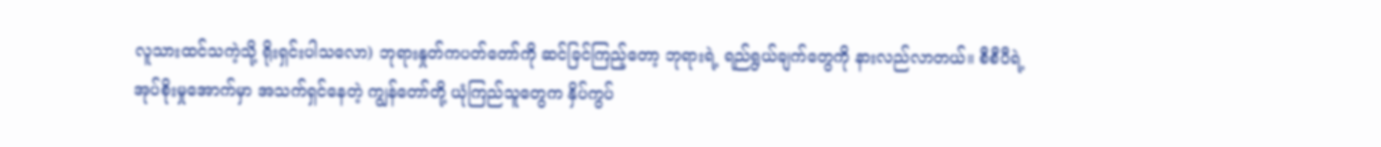လူသားထင်သကဲ့သို့ ရိုးရှင်းပါသလော) ဘုရားနှုတ်ကပတ်တော်ကို ဆင်ခြင်ကြည့်တော့ ဘုရားရဲ့ ရည်ရွယ်ချက်တွေကို နားလည်လာတယ်။ စီစီပီရဲ့ အုပ်စိုးမှုအောက်မှာ အသက်ရှင်နေတဲ့ ကျွန်တော်တို့ ယုံကြည်သူတွေက နှိပ်ကွပ်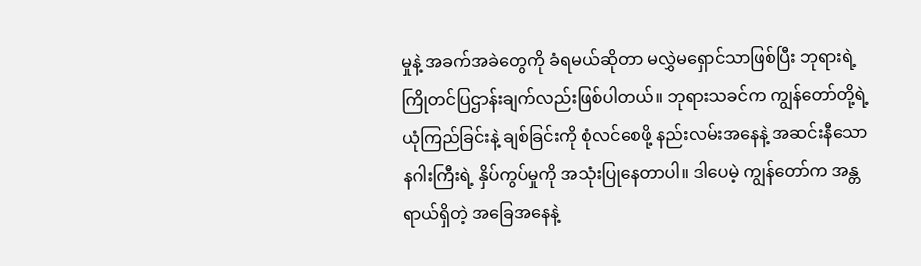မှုနဲ့ အခက်အခဲတွေကို ခံရမယ်ဆိုတာ မလွှဲမရှောင်သာဖြစ်ပြီး ဘုရားရဲ့ ကြိုတင်ပြဌာန်းချက်လည်းဖြစ်ပါတယ်။ ဘုရားသခင်က ကျွန်တော်တို့ရဲ့ ယုံကြည်ခြင်းနဲ့ ချစ်ခြင်းကို စုံလင်စေဖို့ နည်းလမ်းအနေနဲ့ အဆင်းနီသော နဂါးကြီးရဲ့ နှိပ်ကွပ်မှုကို အသုံးပြုနေတာပါ။ ဒါပေမဲ့ ကျွန်တော်က အန္တရာယ်ရှိတဲ့ အခြေအနေနဲ့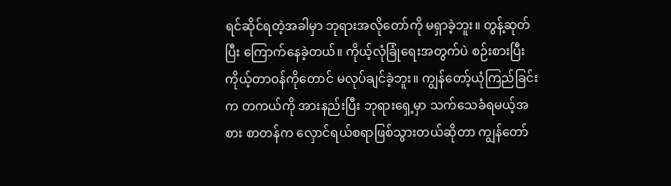ရင်ဆိုင်ရတဲ့အခါမှာ ဘုရားအလိုတော်ကို မရှာခဲ့ဘူး။ တွန့်ဆုတ်ပြီး ကြောက်နေခဲ့တယ်။ ကိုယ့်လုံခြုံရေးအတွက်ပဲ စဉ်းစားပြီး ကိုယ့်တာဝန်ကိုတောင် မလုပ်ချင်ခဲ့ဘူး။ ကျွန်တော့်ယုံကြည်ခြင်းက တကယ်ကို အားနည်းပြီး ဘုရားရှေ့မှာ သက်သေခံရမယ့်အစား စာတန်က လှောင်ရယ်စရာဖြစ်သွားတယ်ဆိုတာ ကျွန်တော်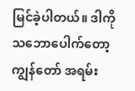မြင်ခဲ့ပါတယ်။ ဒါကို သဘောပေါက်တော့ ကျွန်တော် အရမ်း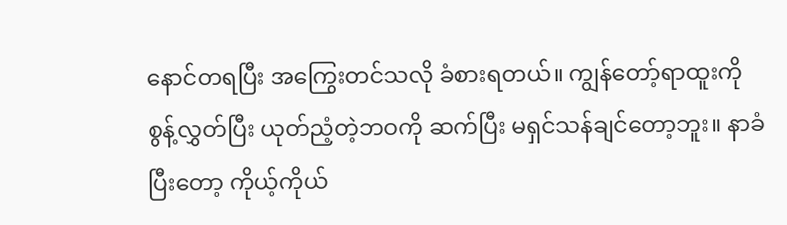နောင်တရပြီး အကြွေးတင်သလို ခံစားရတယ်။ ကျွန်တော့်ရာထူးကို စွန့်လွှတ်ပြီး ယုတ်ညံ့တဲ့ဘဝကို ဆက်ပြီး မရှင်သန်ချင်တော့ဘူး။ နာခံပြီးတော့ ကိုယ့်ကိုယ်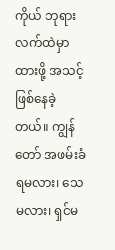ကိုယ် ဘုရားလက်ထဲမှာ ထားဖို့ အသင့်ဖြစ်နေခဲ့တယ်။ ကျွန်တော် အဖမ်းခံရမလား၊ သေမလား၊ ရှင်မ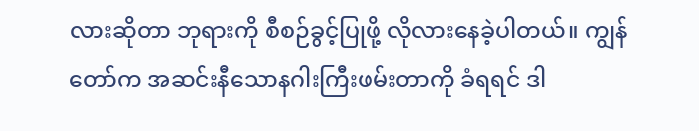လားဆိုတာ ဘုရားကို စီစဉ်ခွင့်ပြုဖို့ လိုလားနေခဲ့ပါတယ်။ ကျွန်တော်က အဆင်းနီသောနဂါးကြီးဖမ်းတာကို ခံရရင် ဒါ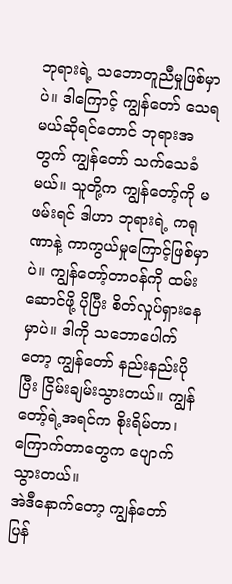ဘုရားရဲ့ သဘောတူညီမှုဖြစ်မှာပဲ။ ဒါကြောင့် ကျွန်တော် သေရမယ်ဆိုရင်တောင် ဘုရားအတွက် ကျွန်တော် သက်သေခံမယ်။ သူတို့က ကျွန်တော့်ကို မဖမ်းရင် ဒါဟာ ဘုရားရဲ့ ကရုဏာနဲ့ ကာကွယ်မှုကြောင့်ဖြစ်မှာပဲ။ ကျွန်တော့်တာဝန်ကို ထမ်းဆောင်ဖို့ ပိုပြီး စိတ်လှုပ်ရှားနေမှာပဲ။ ဒါကို သဘောပေါက်တော့ ကျွန်တော် နည်းနည်းပိုပြီး ငြိမ်းချမ်းသွားတယ်။ ကျွန်တော့်ရဲ့အရင်က စိုးရိမ်တာ၊ ကြောက်တာတွေက ပျောက်သွားတယ်။
အဲဒီနောက်တော့ ကျွန်တော် ပြန်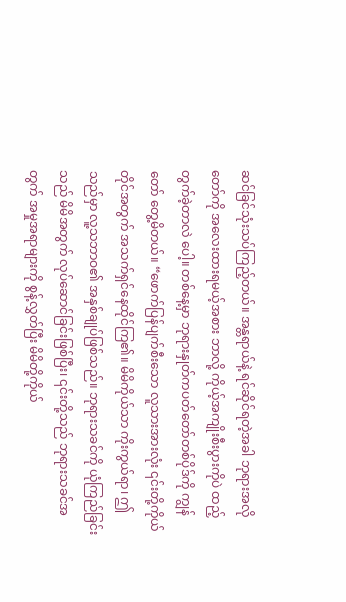ဆင်ခြင်သုံးသပ်ကြည့်တယ်။ အန္တရာယ်နဲ့ ရင်ဆိုင်ရတဲ့အခါ ဘုရားအလိုတော်ကို အလေးထားရမယ့်အစား ဘာလို့ ကိုယ့်အကျိုးစီးပွားကိုပဲ ထည့်တွက်ခဲ့တာလဲ ပေါ့။ တစ်နေ့မှာ ဘုရားနှုတ်ကပတ်တော်တစ်ပိုဒ်ကို ကျွန်တော် တွေ့မိတယ်။ “ဖောက်ပြန်ပျက်စီးသော လူသားအားလုံး ၎င်းတို့ကိုယ်တိုင်အတွက် အသက်ရှင်နေထိုင်ကြ၏။ မိမိကိုယ်သာ ကိုးကွယ်ရာ၊ ဤသည်မှာ လူ့သဘာဝ၏ အနှစ်ချုပ်ဖြစ်သည်။ ဘုရားသခင်ကို ယုံကြည်ခြင်းသည် မိမိအတွက် လုပ်ဆောင်ခြင်းဖြစ်ပြီး၊ ၎င်းတို့သည် ဘုရားသခင်အတွက် အမှုအရာများကို စွန့်လွှတ်ပြီး မိမိတို့ကိုယ်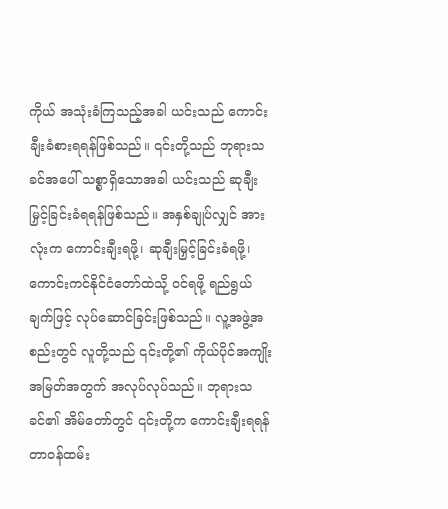ကိုယ် အသုံးခံကြသည့်အခါ ယင်းသည် ကောင်းချီးခံစားရရန်ဖြစ်သည်။ ၎င်းတို့သည် ဘုရားသခင်အပေါ် သစ္စာရှိသောအခါ ယင်းသည် ဆုချီးမြှင့်ခြင်းခံရရန်ဖြစ်သည်။ အနှစ်ချုပ်လျှင် အားလုံးက ကောင်းချီးရဖို့၊ ဆုချီးမြှင့်ခြင်းခံရဖို့၊ ကောင်းကင်နိုင်ငံတော်ထဲသို့ ဝင်ရဖို့ ရည်ရွယ်ချက်ဖြင့် လုပ်ဆောင်ခြင်းဖြစ်သည်။ လူ့အဖွဲ့အစည်းတွင် လူတို့သည် ၎င်းတို့၏ ကိုယ်ပိုင်အကျိုးအမြတ်အတွက် အလုပ်လုပ်သည်။ ဘုရားသခင်၏ အိမ်တော်တွင် ၎င်းတို့က ကောင်းချီးရရန် တာဝန်ထမ်း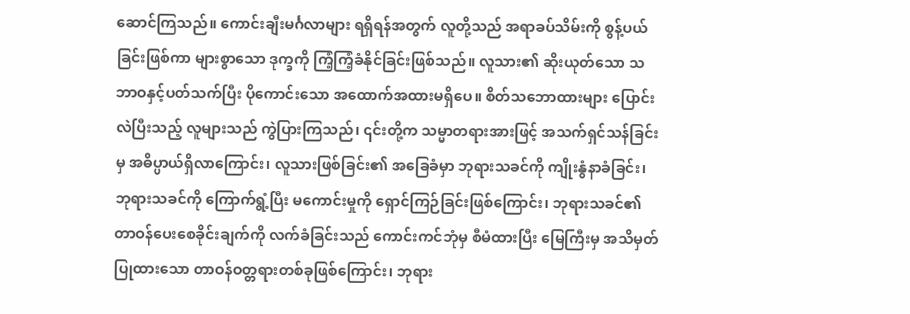ဆောင်ကြသည်။ ကောင်းချီးမင်္ဂလာများ ရရှိရန်အတွက် လူတို့သည် အရာခပ်သိမ်းကို စွန့်ပယ်ခြင်းဖြစ်ကာ များစွာသော ဒုက္ခကို ကြံ့ကြံ့ခံနိုင်ခြင်းဖြစ်သည်။ လူသား၏ ဆိုးယုတ်သော သဘာဝနှင့်ပတ်သက်ပြီး ပိုကောင်းသော အထောက်အထားမရှိပေ။ စိတ်သဘောထားများ ပြောင်းလဲပြီးသည့် လူများသည် ကွဲပြားကြသည်၊ ၎င်းတို့က သမ္မာတရားအားဖြင့် အသက်ရှင်သန်ခြင်းမှ အဓိပ္ပာယ်ရှိလာကြောင်း၊ လူသားဖြစ်ခြင်း၏ အခြေခံမှာ ဘုရားသခင်ကို ကျိုးနွံနာခံခြင်း၊ ဘုရားသခင်ကို ကြောက်ရွံ့ပြီး မကောင်းမှုကို ရှောင်ကြဉ်ခြင်းဖြစ်ကြောင်း၊ ဘုရားသခင်၏ တာဝန်ပေးစေခိုင်းချက်ကို လက်ခံခြင်းသည် ကောင်းကင်ဘုံမှ စီမံထားပြီး မြေကြီးမှ အသိမှတ်ပြုထားသော တာဝန်ဝတ္တရားတစ်ခုဖြစ်ကြောင်း၊ ဘုရား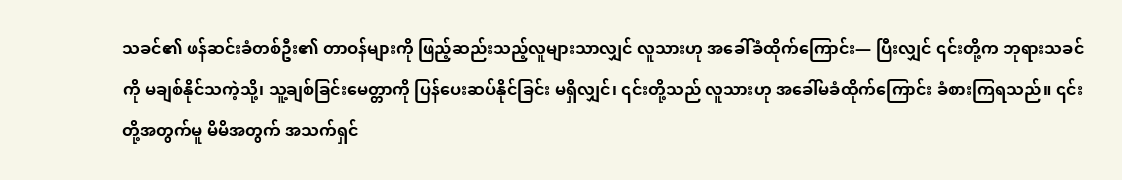သခင်၏ ဖန်ဆင်းခံတစ်ဦး၏ တာဝန်များကို ဖြည့်ဆည်းသည့်လူများသာလျှင် လူသားဟု အခေါ်ခံထိုက်ကြောင်း— ပြီးလျှင် ၎င်းတို့က ဘုရားသခင်ကို မချစ်နိုင်သကဲ့သို့၊ သူ့ချစ်ခြင်းမေတ္တာကို ပြန်ပေးဆပ်နိုင်ခြင်း မရှိလျှင်၊ ၎င်းတို့သည် လူသားဟု အခေါ်မခံထိုက်ကြောင်း ခံစားကြရသည်။ ၎င်းတို့အတွက်မူ မိမိအတွက် အသက်ရှင်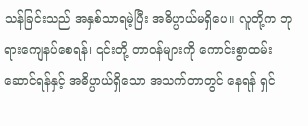သန်ခြင်းသည် အနှစ်သာရမဲ့ပြီး အဓိပ္ပာယ်မရှိပေ။ လူတို့က ဘုရားကျေနပ်စေရန်၊ ၎င်းတို့ တာဝန်များကို ကောင်းစွာထမ်းဆောင်ရန်နှင့် အဓိပ္ပာယ်ရှိသော အသက်တာတွင် နေရန် ရှင်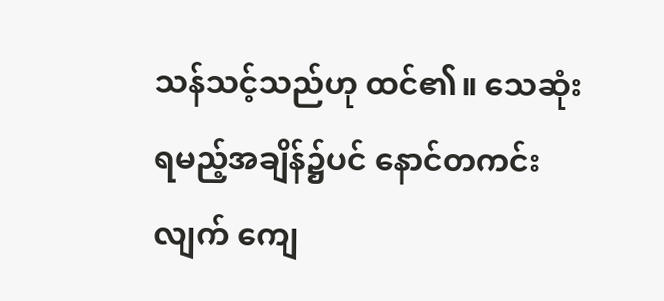သန်သင့်သည်ဟု ထင်၏။ သေဆုံးရမည့်အချိန်၌ပင် နောင်တကင်းလျက် ကျေ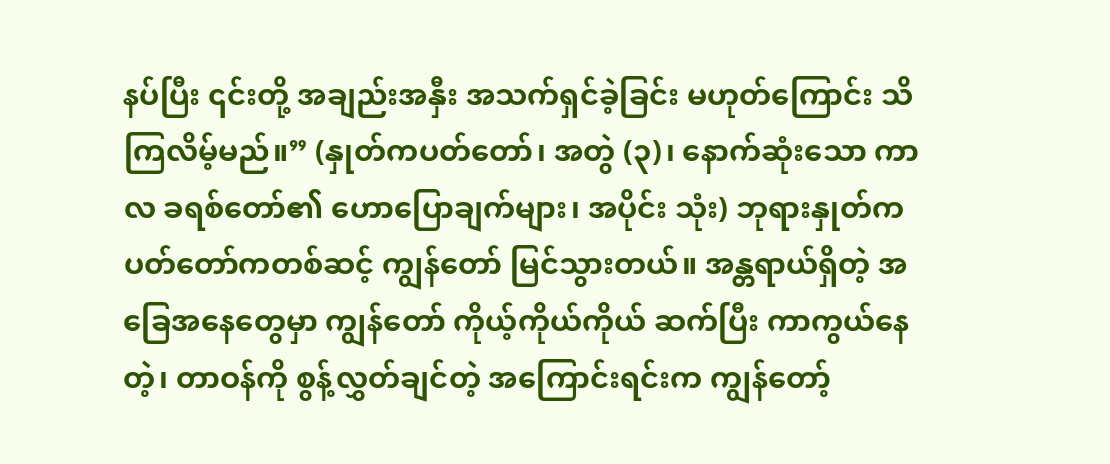နပ်ပြီး ၎င်းတို့ အချည်းအနှီး အသက်ရှင်ခဲ့ခြင်း မဟုတ်ကြောင်း သိကြလိမ့်မည်။” (နှုတ်ကပတ်တော်၊ အတွဲ (၃)၊ နောက်ဆုံးသော ကာလ ခရစ်တော်၏ ဟောပြောချက်များ၊ အပိုင်း သုံး) ဘုရားနှုတ်ကပတ်တော်ကတစ်ဆင့် ကျွန်တော် မြင်သွားတယ်။ အန္တရာယ်ရှိတဲ့ အခြေအနေတွေမှာ ကျွန်တော် ကိုယ့်ကိုယ်ကိုယ် ဆက်ပြီး ကာကွယ်နေတဲ့၊ တာဝန်ကို စွန့်လွှတ်ချင်တဲ့ အကြောင်းရင်းက ကျွန်တော့်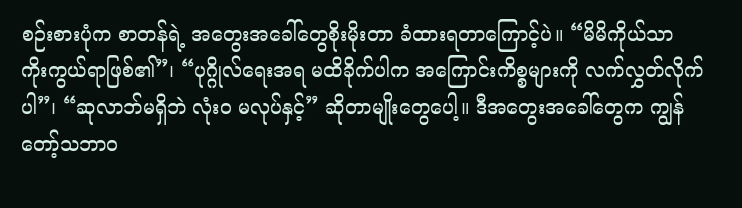စဉ်းစားပုံက စာတန်ရဲ့ အတွေးအခေါ်တွေစိုးမိုးတာ ခံထားရတာကြောင့်ပဲ။ “မိမိကိုယ်သာ ကိုးကွယ်ရာဖြစ်၏”၊ “ပုဂ္ဂိုလ်ရေးအရ မထိခိုက်ပါက အကြောင်းကိစ္စများကို လက်လွှတ်လိုက်ပါ”၊ “ဆုလာဘ်မရှိဘဲ လုံးဝ မလုပ်နှင့်” ဆိုတာမျိုးတွေပေါ့။ ဒီအတွေးအခေါ်တွေက ကျွန်တော့်သဘာဝ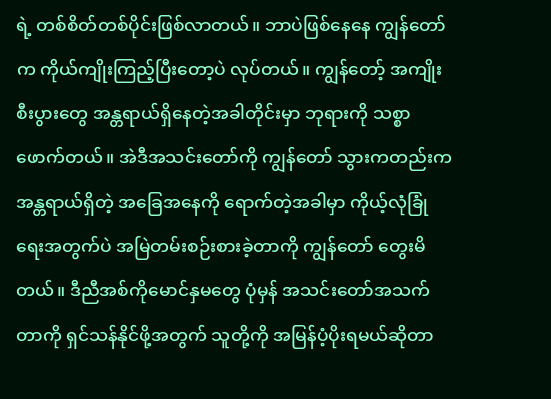ရဲ့ တစ်စိတ်တစ်ပိုင်းဖြစ်လာတယ်။ ဘာပဲဖြစ်နေနေ ကျွန်တော်က ကိုယ်ကျိုးကြည့်ပြီးတော့ပဲ လုပ်တယ်။ ကျွန်တော့် အကျိုးစီးပွားတွေ အန္တရာယ်ရှိနေတဲ့အခါတိုင်းမှာ ဘုရားကို သစ္စာဖောက်တယ်။ အဲဒီအသင်းတော်ကို ကျွန်တော် သွားကတည်းက အန္တရာယ်ရှိတဲ့ အခြေအနေကို ရောက်တဲ့အခါမှာ ကိုယ့်လုံခြုံရေးအတွက်ပဲ အမြဲတမ်းစဉ်းစားခဲ့တာကို ကျွန်တော် တွေးမိတယ်။ ဒီညီအစ်ကိုမောင်နှမတွေ ပုံမှန် အသင်းတော်အသက်တာကို ရှင်သန်နိုင်ဖို့အတွက် သူတို့ကို အမြန်ပံ့ပိုးရမယ်ဆိုတာ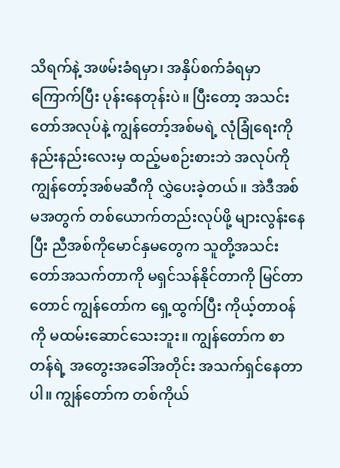သိရက်နဲ့ အဖမ်းခံရမှာ၊ အနှိပ်စက်ခံရမှာကြောက်ပြီး ပုန်းနေတုန်းပဲ။ ပြီးတော့ အသင်းတော်အလုပ်နဲ့ ကျွန်တော့်အစ်မရဲ့ လုံခြုံရေးကို နည်းနည်းလေးမှ ထည့်မစဉ်းစားဘဲ အလုပ်ကို ကျွန်တော့်အစ်မဆီကို လွှဲပေးခဲ့တယ်။ အဲဒီအစ်မအတွက် တစ်ယောက်တည်းလုပ်ဖို့ များလွန်းနေပြီး ညီအစ်ကိုမောင်နှမတွေက သူတို့အသင်းတော်အသက်တာကို မရှင်သန်နိုင်တာကို မြင်တာတောင် ကျွန်တော်က ရှေ့ထွက်ပြီး ကိုယ့်တာဝန်ကို မထမ်းဆောင်သေးဘူး။ ကျွန်တော်က စာတန်ရဲ့ အတွေးအခေါ်အတိုင်း အသက်ရှင်နေတာပါ။ ကျွန်တော်က တစ်ကိုယ်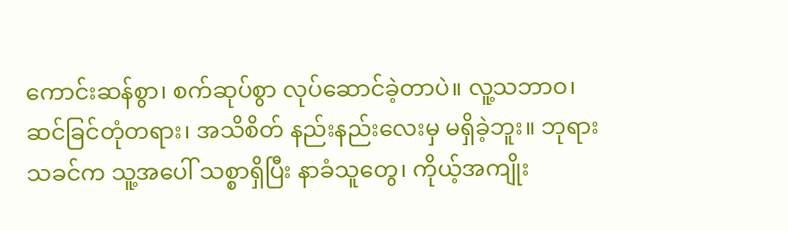ကောင်းဆန်စွာ၊ စက်ဆုပ်စွာ လုပ်ဆောင်ခဲ့တာပဲ။ လူ့သဘာဝ၊ ဆင်ခြင်တုံတရား၊ အသိစိတ် နည်းနည်းလေးမှ မရှိခဲ့ဘူး။ ဘုရားသခင်က သူ့အပေါ် သစ္စာရှိပြီး နာခံသူတွေ၊ ကိုယ့်အကျိုး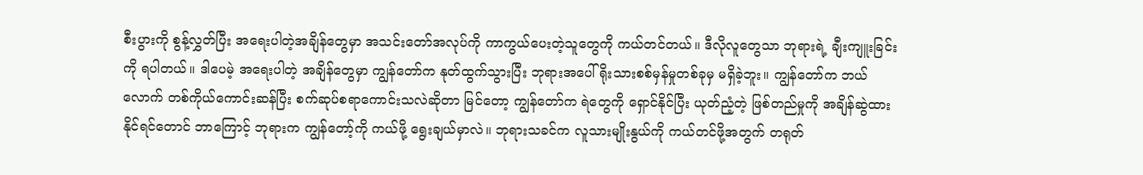စီးပွားကို စွန့်လွှတ်ပြီး အရေးပါတဲ့အချိန်တွေမှာ အသင်းတော်အလုပ်ကို ကာကွယ်ပေးတဲ့သူတွေကို ကယ်တင်တယ်။ ဒီလိုလူတွေသာ ဘုရားရဲ့ ချီးကျူးခြင်းကို ရပါတယ်။ ဒါပေမဲ့ အရေးပါတဲ့ အချိန်တွေမှာ ကျွန်တော်က နုတ်ထွက်သွားပြီး ဘုရားအပေါ် ရိုးသားစစ်မှန်မှုတစ်ခုမှ မရှိခဲ့ဘူး။ ကျွန်တော်က ဘယ်လောက် တစ်ကိုယ်ကောင်းဆန်ပြီး စက်ဆုပ်စရာကောင်းသလဲဆိုတာ မြင်တော့ ကျွန်တော်က ရဲတွေကို ရှောင်နိုင်ပြီး ယုတ်ညံ့တဲ့ ဖြစ်တည်မှုကို အချိန်ဆွဲထားနိုင်ရင်တောင် ဘာကြောင့် ဘုရားက ကျွန်တော့်ကို ကယ်ဖို့ ရွေးချယ်မှာလဲ။ ဘုရားသခင်က လူသားမျိုးနွယ်ကို ကယ်တင်ဖို့အတွက် တရုတ်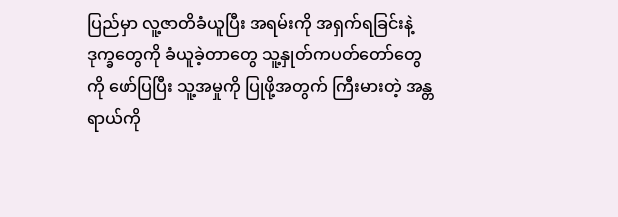ပြည်မှာ လူ့ဇာတိခံယူပြီး အရမ်းကို အရှက်ရခြင်းနဲ့ ဒုက္ခတွေကို ခံယူခဲ့တာတွေ သူ့နှုတ်ကပတ်တော်တွေကို ဖော်ပြပြီး သူ့အမှုကို ပြုဖို့အတွက် ကြီးမားတဲ့ အန္တရာယ်ကို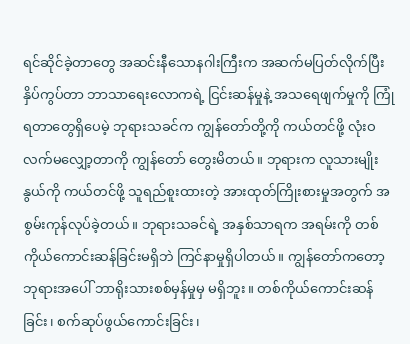ရင်ဆိုင်ခဲ့တာတွေ အဆင်းနီသောနဂါးကြီးက အဆက်မပြတ်လိုက်ပြီး နှိပ်ကွပ်တာ ဘာသာရေးလောကရဲ့ ငြင်းဆန်မှုနဲ့ အသရေဖျက်မှုကို ကြုံရတာတွေရှိပေမဲ့ ဘုရားသခင်က ကျွန်တော်တို့ကို ကယ်တင်ဖို့ လုံးဝ လက်မလျှော့တာကို ကျွန်တော် တွေးမိတယ်။ ဘုရားက လူသားမျိုးနွယ်ကို ကယ်တင်ဖို့ သူရည်စူးထားတဲ့ အားထုတ်ကြိုးစားမှုအတွက် အစွမ်းကုန်လုပ်ခဲ့တယ်။ ဘုရားသခင်ရဲ့ အနှစ်သာရက အရမ်းကို တစ်ကိုယ်ကောင်းဆန်ခြင်းမရှိဘဲ ကြင်နာမှုရှိပါတယ်။ ကျွန်တော်ကတော့ ဘုရားအပေါ် ဘာရိုးသားစစ်မှန်မှုမှ မရှိဘူး။ တစ်ကိုယ်ကောင်းဆန်ခြင်း၊ စက်ဆုပ်ဖွယ်ကောင်းခြင်း၊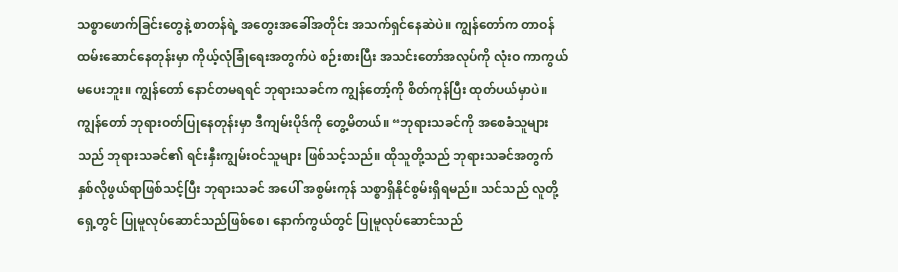သစ္စာဖောက်ခြင်းတွေနဲ့ စာတန်ရဲ့ အတွေးအခေါ်အတိုင်း အသက်ရှင်နေဆဲပဲ။ ကျွန်တော်က တာဝန်ထမ်းဆောင်နေတုန်းမှာ ကိုယ့်လုံခြုံရေးအတွက်ပဲ စဉ်းစားပြီး အသင်းတော်အလုပ်ကို လုံးဝ ကာကွယ်မပေးဘူး။ ကျွန်တော် နောင်တမရရင် ဘုရားသခင်က ကျွန်တော့်ကို စိတ်ကုန်ပြီး ထုတ်ပယ်မှာပဲ။
ကျွန်တော် ဘုရားဝတ်ပြုနေတုန်းမှာ ဒီကျမ်းပိုဒ်ကို တွေ့မိတယ်။ “ဘုရားသခင်ကို အစေခံသူများသည် ဘုရားသခင်၏ ရင်းနှီးကျွမ်းဝင်သူများ ဖြစ်သင့်သည်။ ထိုသူတို့သည် ဘုရားသခင်အတွက် နှစ်လိုဖွယ်ရာဖြစ်သင့်ပြီး ဘုရားသခင် အပေါ် အစွမ်းကုန် သစ္စာရှိနိုင်စွမ်းရှိရမည်။ သင်သည် လူတို့ရှေ့တွင် ပြုမူလုပ်ဆောင်သည်ဖြစ်စေ၊ နောက်ကွယ်တွင် ပြုမူလုပ်ဆောင်သည်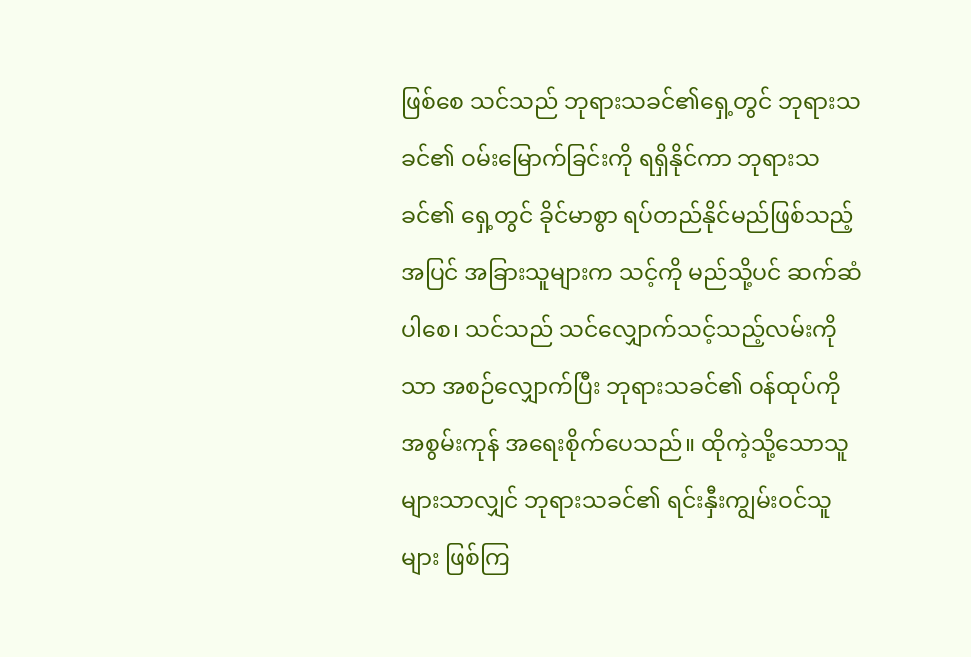ဖြစ်စေ သင်သည် ဘုရားသခင်၏ရှေ့တွင် ဘုရားသခင်၏ ဝမ်းမြောက်ခြင်းကို ရရှိနိုင်ကာ ဘုရားသခင်၏ ရှေ့တွင် ခိုင်မာစွာ ရပ်တည်နိုင်မည်ဖြစ်သည့်အပြင် အခြားသူများက သင့်ကို မည်သို့ပင် ဆက်ဆံပါစေ၊ သင်သည် သင်လျှောက်သင့်သည့်လမ်းကိုသာ အစဉ်လျှောက်ပြီး ဘုရားသခင်၏ ဝန်ထုပ်ကို အစွမ်းကုန် အရေးစိုက်ပေသည်။ ထိုကဲ့သို့သောသူများသာလျှင် ဘုရားသခင်၏ ရင်းနှီးကျွမ်းဝင်သူများ ဖြစ်ကြ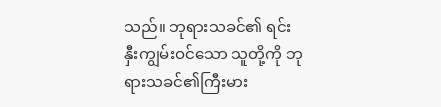သည်။ ဘုရားသခင်၏ ရင်းနှီးကျွမ်းဝင်သော သူတို့ကို ဘုရားသခင်၏ကြီးမား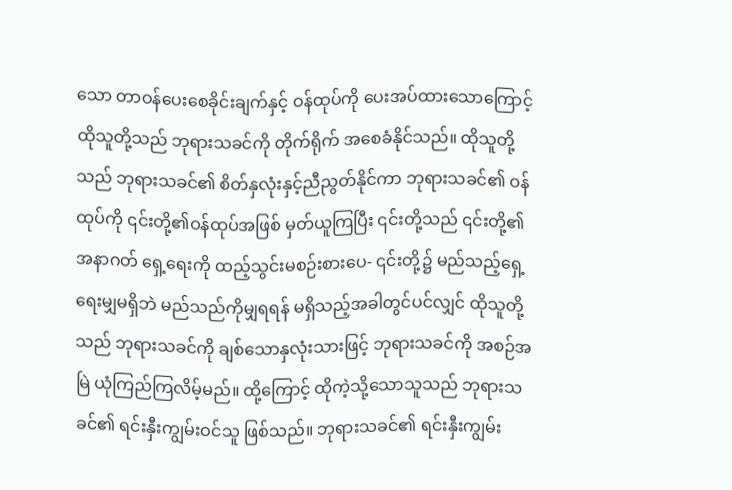သော တာဝန်ပေးစေခိုင်းချက်နှင့် ဝန်ထုပ်ကို ပေးအပ်ထားသောကြောင့် ထိုသူတို့သည် ဘုရားသခင်ကို တိုက်ရိုက် အစေခံနိုင်သည်။ ထိုသူတို့သည် ဘုရားသခင်၏ စိတ်နှလုံးနှင့်ညီညွတ်နိုင်ကာ ဘုရားသခင်၏ ဝန်ထုပ်ကို ၎င်းတို့၏ဝန်ထုပ်အဖြစ် မှတ်ယူကြပြီး ၎င်းတို့သည် ၎င်းတို့၏ အနာဂတ် ရှေ့ရေးကို ထည့်သွင်းမစဉ်းစားပေ- ၎င်းတို့၌ မည်သည့်ရှေ့ရေးမျှမရှိဘဲ မည်သည်ကိုမျှရရန် မရှိသည့်အခါတွင်ပင်လျှင် ထိုသူတို့သည် ဘုရားသခင်ကို ချစ်သောနှလုံးသားဖြင့် ဘုရားသခင်ကို အစဉ်အမြဲ ယုံကြည်ကြလိမ့်မည်။ ထို့ကြောင့် ထိုကဲ့သို့သောသူသည် ဘုရားသခင်၏ ရင်းနှီးကျွမ်းဝင်သူ ဖြစ်သည်။ ဘုရားသခင်၏ ရင်းနှီးကျွမ်း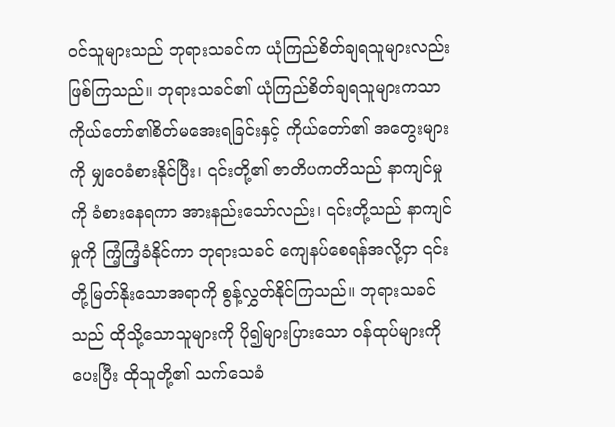ဝင်သူများသည် ဘုရားသခင်က ယုံကြည်စိတ်ချရသူများလည်း ဖြစ်ကြသည်။ ဘုရားသခင်၏ ယုံကြည်စိတ်ချရသူများကသာ ကိုယ်တော်၏စိတ်မအေးရခြင်းနှင့် ကိုယ်တော်၏ အတွေးများကို မျှဝေခံစားနိုင်ပြီး၊ ၎င်းတို့၏ ဇာတိပကတိသည် နာကျင်မှုကို ခံစားနေရကာ အားနည်းသော်လည်း၊ ၎င်းတို့သည် နာကျင်မှုကို ကြံ့ကြံ့ခံနိုင်ကာ ဘုရားသခင် ကျေနပ်စေရန်အလို့ငှာ ၎င်းတို့မြတ်နိုးသောအရာကို စွန့်လွှတ်နိုင်ကြသည်။ ဘုရားသခင်သည် ထိုသို့သောသူများကို ပို၍များပြားသော ဝန်ထုပ်များကို ပေးပြီး ထိုသူတို့၏ သက်သေခံ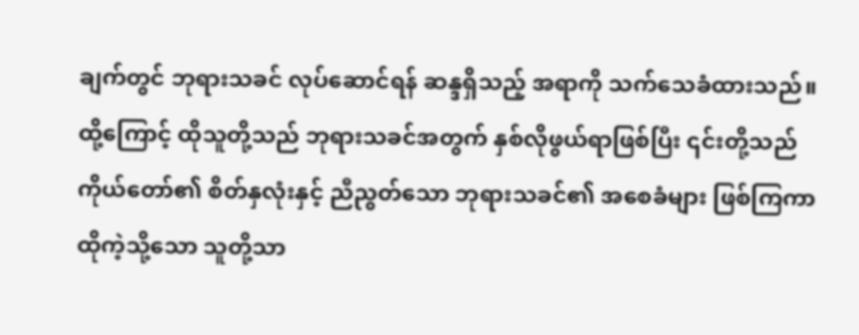ချက်တွင် ဘုရားသခင် လုပ်ဆောင်ရန် ဆန္ဒရှိသည့် အရာကို သက်သေခံထားသည်။ ထို့ကြောင့် ထိုသူတို့သည် ဘုရားသခင်အတွက် နှစ်လိုဖွယ်ရာဖြစ်ပြီး ၎င်းတို့သည် ကိုယ်တော်၏ စိတ်နှလုံးနှင့် ညီညွတ်သော ဘုရားသခင်၏ အစေခံများ ဖြစ်ကြကာ ထိုကဲ့သို့သော သူတို့သာ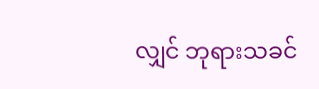လျှင် ဘုရားသခင်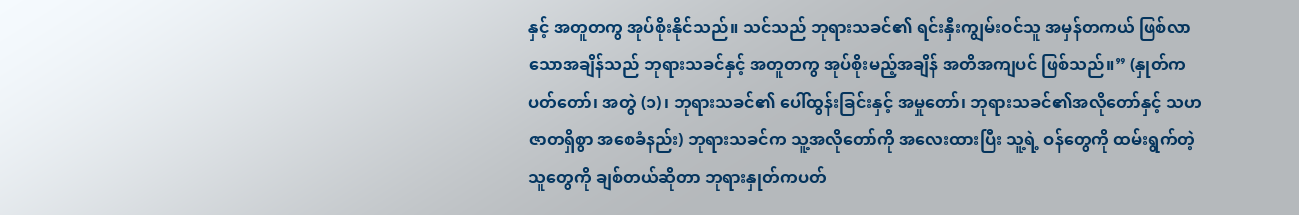နှင့် အတူတကွ အုပ်စိုးနိုင်သည်။ သင်သည် ဘုရားသခင်၏ ရင်းနှီးကျွမ်းဝင်သူ အမှန်တကယ် ဖြစ်လာသောအချိန်သည် ဘုရားသခင်နှင့် အတူတကွ အုပ်စိုးမည့်အချိန် အတိအကျပင် ဖြစ်သည်။” (နှုတ်ကပတ်တော်၊ အတွဲ (၁)၊ ဘုရားသခင်၏ ပေါ်ထွန်းခြင်းနှင့် အမှုတော်၊ ဘုရားသခင်၏အလိုတော်နှင့် သဟဇာတရှိစွာ အစေခံနည်း) ဘုရားသခင်က သူ့အလိုတော်ကို အလေးထားပြီး သူ့ရဲ့ ဝန်တွေကို ထမ်းရွက်တဲ့သူတွေကို ချစ်တယ်ဆိုတာ ဘုရားနှုတ်ကပတ်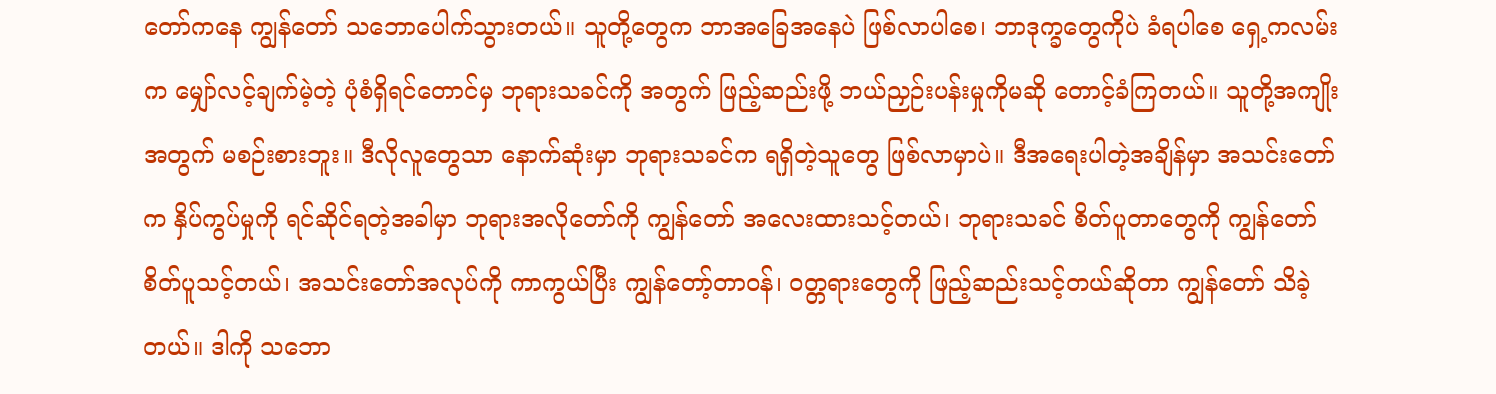တော်ကနေ ကျွန်တော် သဘောပေါက်သွားတယ်။ သူတို့တွေက ဘာအခြေအနေပဲ ဖြစ်လာပါစေ၊ ဘာဒုက္ခတွေကိုပဲ ခံရပါစေ ရှေ့ကလမ်းက မျှော်လင့်ချက်မဲ့တဲ့ ပုံစံရှိရင်တောင်မှ ဘုရားသခင်ကို အတွက် ဖြည့်ဆည်းဖို့ ဘယ်ညှဉ်းပန်းမှုကိုမဆို တောင့်ခံကြတယ်။ သူတို့အကျိုးအတွက် မစဉ်းစားဘူး။ ဒီလိုလူတွေသာ နောက်ဆုံးမှာ ဘုရားသခင်က ရရှိတဲ့သူတွေ ဖြစ်လာမှာပဲ။ ဒီအရေးပါတဲ့အချိန်မှာ အသင်းတော်က နှိပ်ကွပ်မှုကို ရင်ဆိုင်ရတဲ့အခါမှာ ဘုရားအလိုတော်ကို ကျွန်တော် အလေးထားသင့်တယ်၊ ဘုရားသခင် စိတ်ပူတာတွေကို ကျွန်တော်စိတ်ပူသင့်တယ်၊ အသင်းတော်အလုပ်ကို ကာကွယ်ပြီး ကျွန်တော့်တာဝန်၊ ဝတ္တရားတွေကို ဖြည့်ဆည်းသင့်တယ်ဆိုတာ ကျွန်တော် သိခဲ့တယ်။ ဒါကို သဘော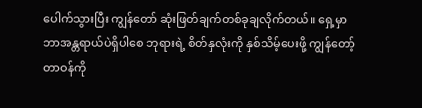ပေါက်သွားပြီး ကျွန်တော် ဆုံးဖြတ်ချက်တစ်ခုချလိုက်တယ်။ ရှေ့မှာ ဘာအန္တရာယ်ပဲရှိပါစေ ဘုရားရဲ့ စိတ်နှလုံးကို နှစ်သိမ့်ပေးဖို့ ကျွန်တော့်တာဝန်ကို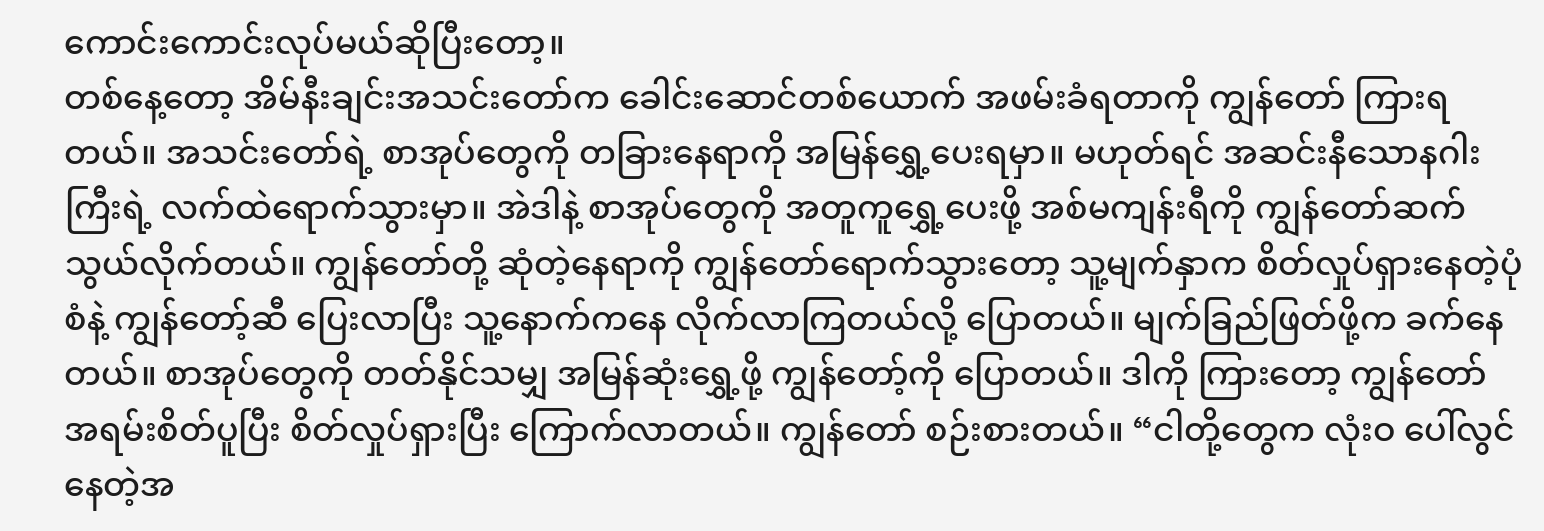ကောင်းကောင်းလုပ်မယ်ဆိုပြီးတော့။
တစ်နေ့တော့ အိမ်နီးချင်းအသင်းတော်က ခေါင်းဆောင်တစ်ယောက် အဖမ်းခံရတာကို ကျွန်တော် ကြားရတယ်။ အသင်းတော်ရဲ့ စာအုပ်တွေကို တခြားနေရာကို အမြန်ရွှေ့ပေးရမှာ။ မဟုတ်ရင် အဆင်းနီသောနဂါးကြီးရဲ့ လက်ထဲရောက်သွားမှာ။ အဲဒါနဲ့ စာအုပ်တွေကို အတူကူရွှေ့ပေးဖို့ အစ်မကျန်းရီကို ကျွန်တော်ဆက်သွယ်လိုက်တယ်။ ကျွန်တော်တို့ ဆုံတဲ့နေရာကို ကျွန်တော်ရောက်သွားတော့ သူ့မျက်နှာက စိတ်လှုပ်ရှားနေတဲ့ပုံစံနဲ့ ကျွန်တော့်ဆီ ပြေးလာပြီး သူ့နောက်ကနေ လိုက်လာကြတယ်လို့ ပြောတယ်။ မျက်ခြည်ဖြတ်ဖို့က ခက်နေတယ်။ စာအုပ်တွေကို တတ်နိုင်သမျှ အမြန်ဆုံးရွှေ့ဖို့ ကျွန်တော့်ကို ပြောတယ်။ ဒါကို ကြားတော့ ကျွန်တော် အရမ်းစိတ်ပူပြီး စိတ်လှုပ်ရှားပြီး ကြောက်လာတယ်။ ကျွန်တော် စဉ်းစားတယ်။ “ငါတို့တွေက လုံးဝ ပေါ်လွင်နေတဲ့အ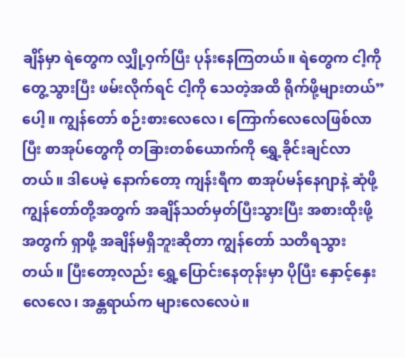ချိန်မှာ ရဲတွေက လျှို့ဝှက်ပြီး ပုန်းနေကြတယ်။ ရဲတွေက ငါ့ကို တွေ့သွားပြီး ဖမ်းလိုက်ရင် ငါ့ကို သေတဲ့အထိ ရိုက်ဖို့များတယ်” ပေါ့။ ကျွန်တော် စဉ်းစားလေလေ၊ ကြောက်လေလေဖြစ်လာပြီး စာအုပ်တွေကို တခြားတစ်ယောက်ကို ရွှေ့ခိုင်းချင်လာတယ်။ ဒါပေမဲ့ နောက်တော့ ကျန်းရီက စာအုပ်မန်နေဂျာနဲ့ ဆုံဖို့ ကျွန်တော်တို့အတွက် အချိန်သတ်မှတ်ပြီးသွားပြီး အစားထိုးဖို့အတွက် ရှာဖို့ အချိန်မရှိဘူးဆိုတာ ကျွန်တော် သတိရသွားတယ်။ ပြီးတော့လည်း ရွှေ့ပြောင်းနေတုန်းမှာ ပိုပြီး နှောင့်နှေးလေလေ၊ အန္တရာယ်က များလေလေပဲ။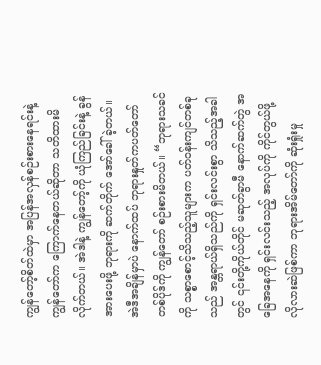ကျွန်တော့်စိတ်ထဲမှာ အပြန်အလှန်စဉ်းစားနေရင်းနဲ့ ကျွန်တော်က ကြောက်နေတယ်ဆိုတာ သတိထားမိလိုက်တယ်။ အဲဒါနဲ့ ကျွန်တော့်ကို ယုံကြည်ခြင်းနဲ့ ခွန်အားပေးဖို့ ဘုရားကို ဆက်တိုက် အော်ခေါ်ခဲ့တယ်။ အဲဒီအချိန်မှာပဲ နောက်ထပ် ဘုရားနှုတ်ကပတ်တော်တစ်ပိုဒ်ကို ကျွန်တော် စဉ်းစားမိတယ်။ “ဘုရားသခင်ကို သစ္စာစောင့်သိသည့်သူများက ပတ်ဝန်းကျင်တစ်ခုသည် အန္တရာယ်ရှိသည်ကို ရှင်းလင်းစွာ သိသည့်အခါတွင် ၎င်းတို့ကိုယ်တိုင် မဆုတ်ခွာမီ နောက်ဆက်တွဲ အခြေအနေကို ရှင်းလင်းသည့် အလုပ်ကို ကိုင်တွယ်ဖို့ လိုလားဆဲဖြစ်ကာ ဘုရားအိမ်တော်ကို ဆုံးရှုံးမှု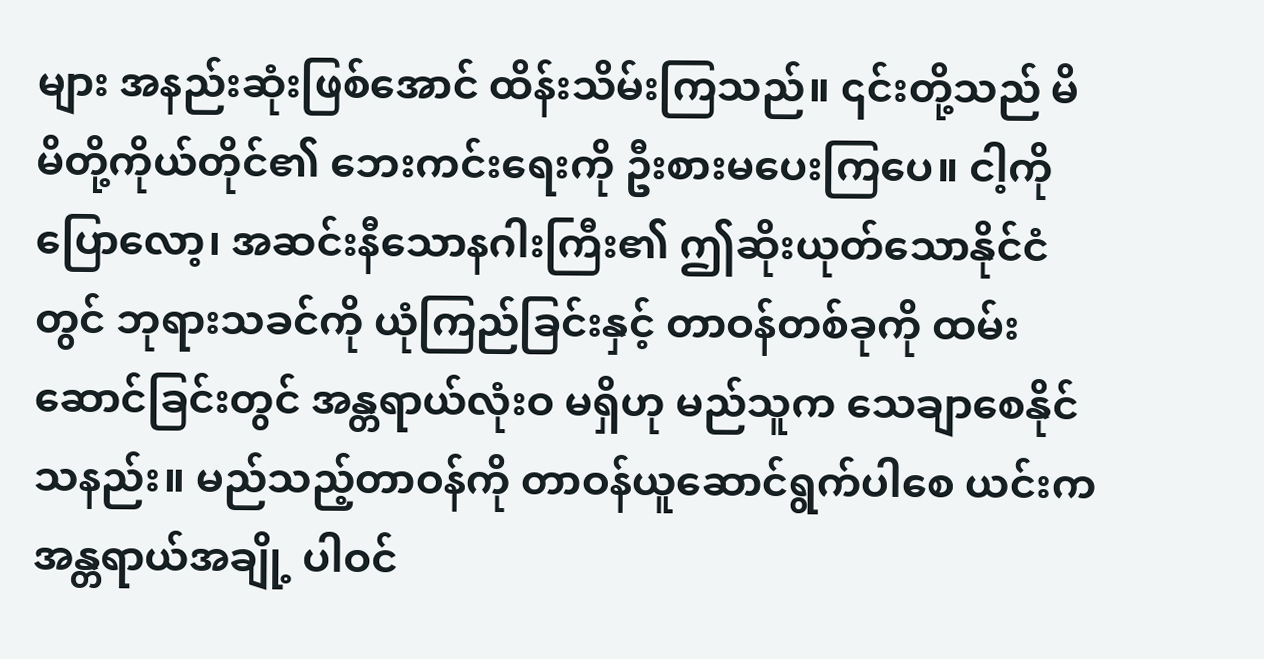များ အနည်းဆုံးဖြစ်အောင် ထိန်းသိမ်းကြသည်။ ၎င်းတို့သည် မိမိတို့ကိုယ်တိုင်၏ ဘေးကင်းရေးကို ဦးစားမပေးကြပေ။ ငါ့ကိုပြောလော့၊ အဆင်းနီသောနဂါးကြီး၏ ဤဆိုးယုတ်သောနိုင်ငံတွင် ဘုရားသခင်ကို ယုံကြည်ခြင်းနှင့် တာဝန်တစ်ခုကို ထမ်းဆောင်ခြင်းတွင် အန္တရာယ်လုံးဝ မရှိဟု မည်သူက သေချာစေနိုင်သနည်း။ မည်သည့်တာဝန်ကို တာဝန်ယူဆောင်ရွက်ပါစေ ယင်းက အန္တရာယ်အချို့ ပါဝင်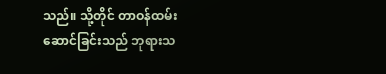သည်။ သို့တိုင် တာဝန်ထမ်းဆောင်ခြင်းသည် ဘုရားသ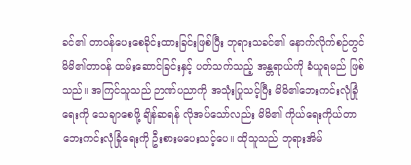ခင်၏ တာဝန်ပေးစေခိုင်းထားခြင်းဖြစ်ပြီး ဘုရားသခင်၏ နောက်လိုက်စဉ်တွင် မိမိ၏တာဝန် ထမ်းဆောင်ခြင်းနှင့် ပတ်သက်သည့် အန္တရာယ်ကို ခံယူရမည် ဖြစ်သည်။ အကြင်သူသည် ဉာဏ်ပညာကို အသုံးပြုသင့်ပြီး မိမိ၏ဘေးကင်းလုံခြုံရေးကို သေချာစေဖို့ ချိန်ဆရန် လိုအပ်သော်လည်း မိမိ၏ ကိုယ်ရေးကိုယ်တာ ဘေးကင်းလုံခြုံရေးကို ဦးစားမပေးသင့်ပေ။ ထိုသူသည် ဘုရားအိမ်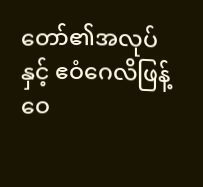တော်၏အလုပ်နှင့် ဧဝံဂေလိဖြန့်ဝေ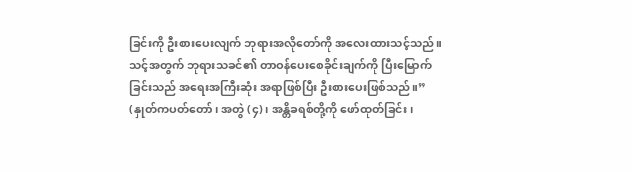ခြင်းကို ဦးစားပေးလျက် ဘုရားအလိုတော်ကို အလေးထားသင့်သည်။ သင့်အတွက် ဘုရားသခင်၏ တာဝန်ပေးစေခိုင်းချက်ကို ပြီးမြောက်ခြင်းသည် အရေးအကြီးဆုံး အရာဖြစ်ပြီး ဦးစားပေးဖြစ်သည်။” (နှုတ်ကပတ်တော်၊ အတွဲ (၄)၊ အန္တိခရစ်တို့ကို ဖော်ထုတ်ခြင်း၊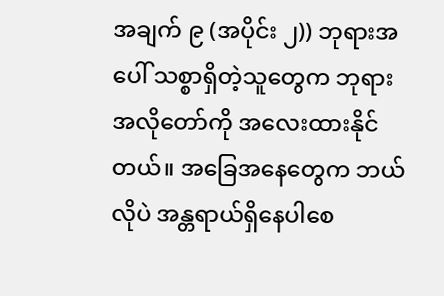အချက် ၉ (အပိုင်း ၂)) ဘုရားအပေါ် သစ္စာရှိတဲ့သူတွေက ဘုရားအလိုတော်ကို အလေးထားနိုင်တယ်။ အခြေအနေတွေက ဘယ်လိုပဲ အန္တရာယ်ရှိနေပါစေ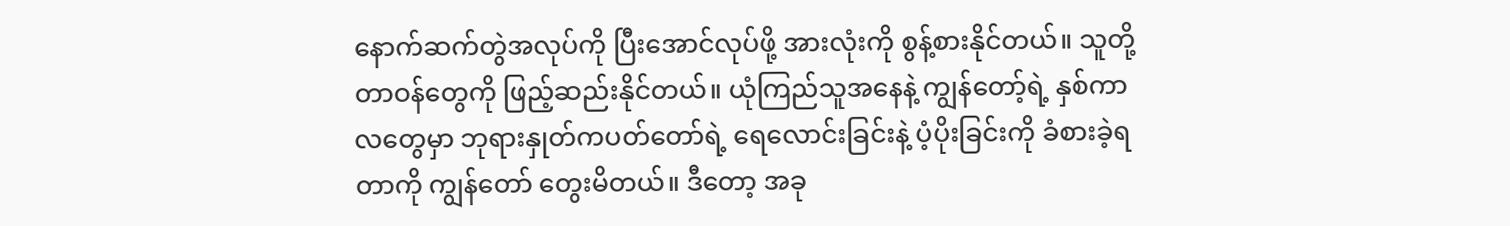နောက်ဆက်တွဲအလုပ်ကို ပြီးအောင်လုပ်ဖို့ အားလုံးကို စွန့်စားနိုင်တယ်။ သူတို့တာဝန်တွေကို ဖြည့်ဆည်းနိုင်တယ်။ ယုံကြည်သူအနေနဲ့ ကျွန်တော့်ရဲ့ နှစ်ကာလတွေမှာ ဘုရားနှုတ်ကပတ်တော်ရဲ့ ရေလောင်းခြင်းနဲ့ ပံ့ပိုးခြင်းကို ခံစားခဲ့ရတာကို ကျွန်တော် တွေးမိတယ်။ ဒီတော့ အခု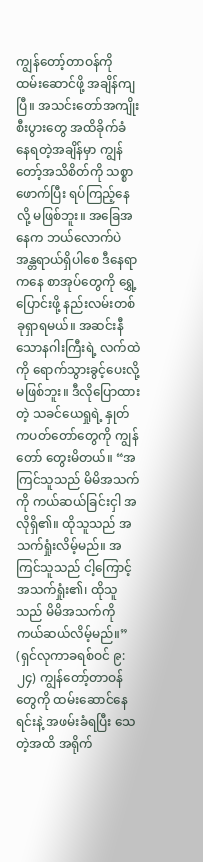ကျွန်တော့်တာဝန်ကို ထမ်းဆောင်ဖို့ အချိန်ကျပြီ။ အသင်းတော်အကျိုးစီးပွားတွေ အထိခိုက်ခံနေရတဲ့အချိန်မှာ ကျွန်တော့်အသိစိတ်ကို သစ္စာဖောက်ပြီး ရပ်ကြည့်နေလို့ မဖြစ်ဘူး။ အခြေအနေက ဘယ်လောက်ပဲ အန္တရာယ်ရှိပါစေ ဒီနေရာကနေ စာအုပ်တွေကို ရွှေ့ပြောင်းဖို့ နည်းလမ်းတစ်ခုရှာရမယ်။ အဆင်းနီသောနဂါးကြီးရဲ့ လက်ထဲကို ရောက်သွားခွင့်ပေးလို့မဖြစ်ဘူး။ ဒီလိုပြောထားတဲ့ သခင်ယေရှုရဲ့ နှုတ်ကပတ်တော်တွေကို ကျွန်တော် တွေးမိတယ်။ “အကြင်သူသည် မိမိအသက်ကို ကယ်ဆယ်ခြင်းငှါ အလိုရှိ၏။ ထိုသူသည် အသက်ရှုံးလိမ့်မည်။ အကြင်သူသည် ငါ့ကြောင့်အသက်ရှုံး၏၊ ထိုသူသည် မိမိအသက်ကို ကယ်ဆယ်လိမ့်မည်။” (ရှင်လုကာခရစ်ဝင် ၉:၂၄) ကျွန်တော့်တာဝန်တွေကို ထမ်းဆောင်နေရင်းနဲ့ အဖမ်းခံရပြီး သေတဲ့အထိ အရိုက်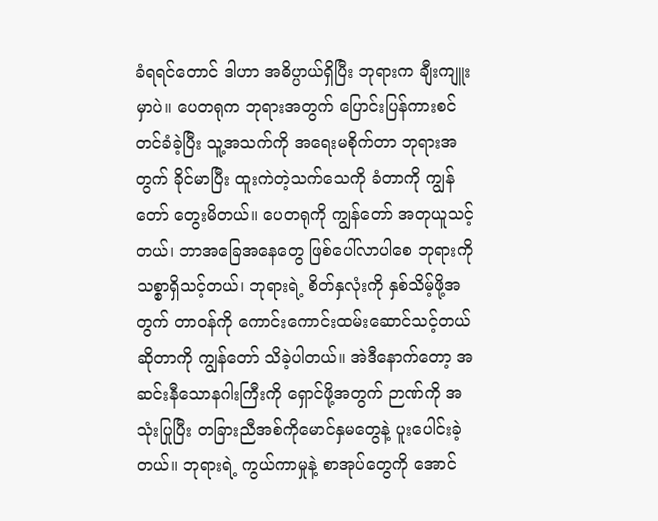ခံရရင်တောင် ဒါဟာ အဓိပ္ပာယ်ရှိပြီး ဘုရားက ချီးကျူးမှာပဲ။ ပေတရုက ဘုရားအတွက် ပြောင်းပြန်ကားစင်တင်ခံခဲ့ပြီး သူ့အသက်ကို အရေးမစိုက်တာ ဘုရားအတွက် ခိုင်မာပြီး ထူးကဲတဲ့သက်သေကို ခံတာကို ကျွန်တော် တွေးမိတယ်။ ပေတရုကို ကျွန်တော် အတုယူသင့်တယ်၊ ဘာအခြေအနေတွေ ဖြစ်ပေါ်လာပါစေ ဘုရားကို သစ္စာရှိသင့်တယ်၊ ဘုရားရဲ့ စိတ်နှလုံးကို နှစ်သိမ့်ဖို့အတွက် တာဝန်ကို ကောင်းကောင်းထမ်းဆောင်သင့်တယ်ဆိုတာကို ကျွန်တော် သိခဲ့ပါတယ်။ အဲဒီနောက်တော့ အဆင်းနီသောနဂါးကြီးကို ရှောင်ဖို့အတွက် ဉာဏ်ကို အသုံးပြုပြီး တခြားညီအစ်ကိုမောင်နှမတွေနဲ့ ပူးပေါင်းခဲ့တယ်။ ဘုရားရဲ့ ကွယ်ကာမှုနဲ့ စာအုပ်တွေကို အောင်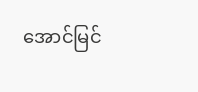အောင်မြင်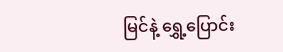မြင်နဲ့ ရွှေ့ပြောင်း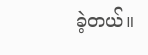ခဲ့တယ်။